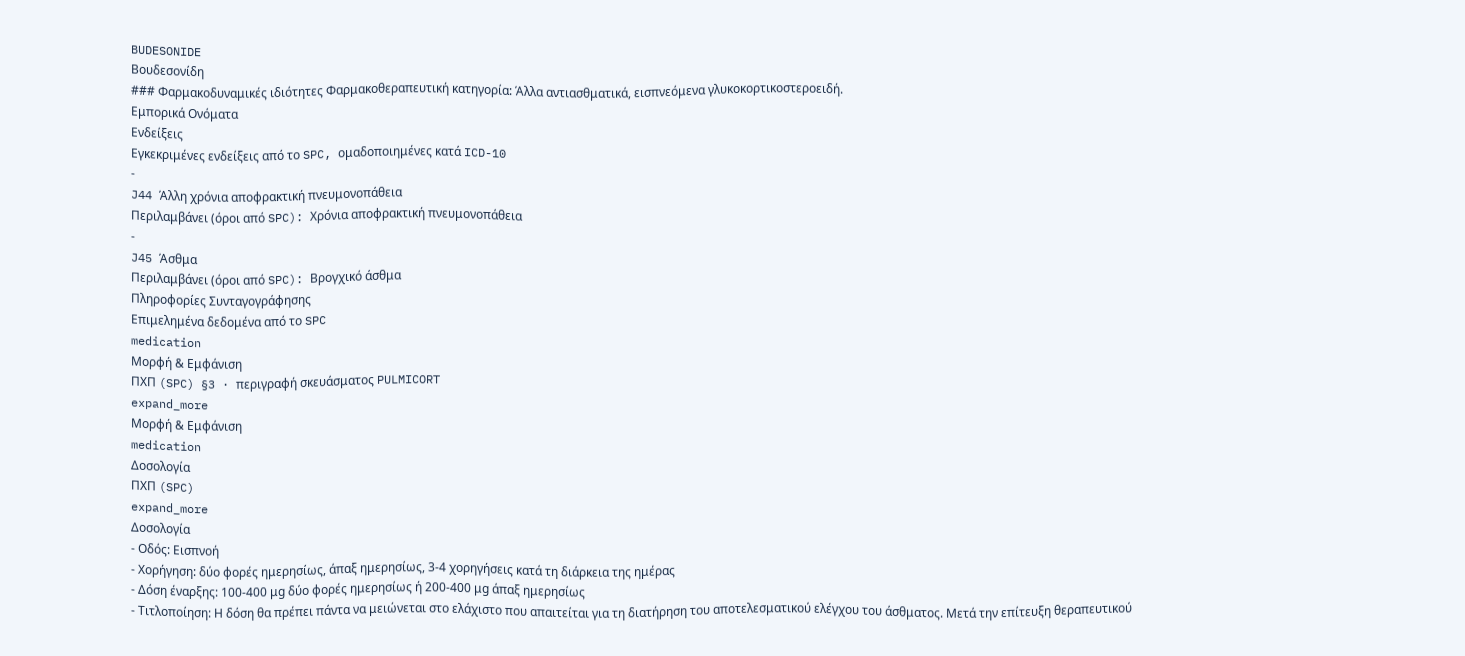BUDESONIDE
Βουδεσονίδη
### Φαρμακοδυναμικές ιδιότητες Φαρμακοθεραπευτική κατηγορία: Άλλα αντιασθματικά, εισπνεόμενα γλυκοκορτικοστεροειδή.
Εμπορικά Ονόματα
Ενδείξεις
Εγκεκριμένες ενδείξεις από το SPC, ομαδοποιημένες κατά ICD-10
-
J44 Άλλη χρόνια αποφρακτική πνευμονοπάθεια
Περιλαμβάνει (όροι από SPC): Χρόνια αποφρακτική πνευμονοπάθεια
-
J45 Άσθμα
Περιλαμβάνει (όροι από SPC): Βρογχικό άσθμα
Πληροφορίες Συνταγογράφησης
Επιμελημένα δεδομένα από το SPC
medication
Μορφή & Εμφάνιση
ΠΧΠ (SPC) §3 · περιγραφή σκευάσματος PULMICORT
expand_more
Μορφή & Εμφάνιση
medication
Δοσολογία
ΠΧΠ (SPC)
expand_more
Δοσολογία
- Οδός: Εισπνοή
- Χορήγηση: δύο φορές ημερησίως, άπαξ ημερησίως, 3-4 χορηγήσεις κατά τη διάρκεια της ημέρας
- Δόση έναρξης: 100-400 μg δύο φορές ημερησίως ή 200-400 μg άπαξ ημερησίως
- Τιτλοποίηση: Η δόση θα πρέπει πάντα να μειώνεται στο ελάχιστο που απαιτείται για τη διατήρηση του αποτελεσματικού ελέγχου του άσθματος. Μετά την επίτευξη θεραπευτικού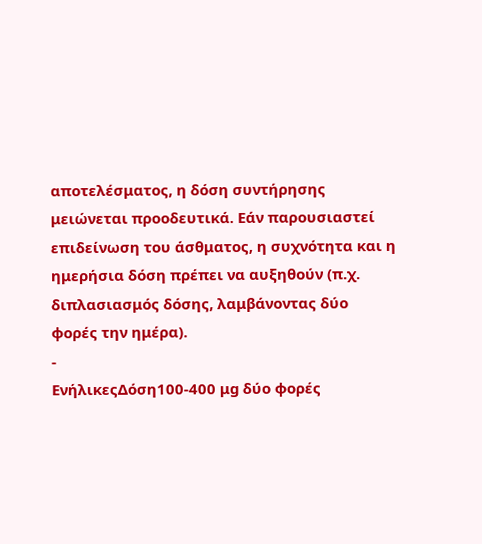αποτελέσματος, η δόση συντήρησης μειώνεται προοδευτικά. Εάν παρουσιαστεί επιδείνωση του άσθματος, η συχνότητα και η ημερήσια δόση πρέπει να αυξηθούν (π.χ. διπλασιασμός δόσης, λαμβάνοντας δύο φορές την ημέρα).
-
ΕνήλικεςΔόση100-400 μg δύο φορές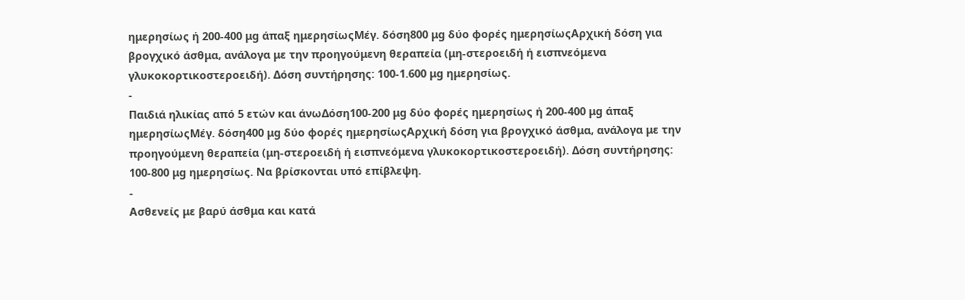ημερησίως ή 200-400 μg άπαξ ημερησίωςΜέγ. δόση800 μg δύο φορές ημερησίωςΑρχική δόση για βρογχικό άσθμα, ανάλογα με την προηγούμενη θεραπεία (μη-στεροειδή ή εισπνεόμενα γλυκοκορτικοστεροειδή). Δόση συντήρησης: 100-1.600 μg ημερησίως.
-
Παιδιά ηλικίας από 5 ετών και άνωΔόση100-200 μg δύο φορές ημερησίως ή 200-400 μg άπαξ ημερησίωςΜέγ. δόση400 μg δύο φορές ημερησίωςΑρχική δόση για βρογχικό άσθμα, ανάλογα με την προηγούμενη θεραπεία (μη-στεροειδή ή εισπνεόμενα γλυκοκορτικοστεροειδή). Δόση συντήρησης: 100-800 μg ημερησίως. Να βρίσκονται υπό επίβλεψη.
-
Ασθενείς με βαρύ άσθμα και κατά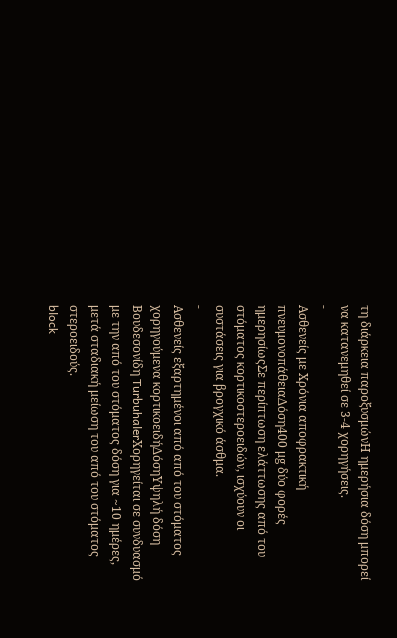τη διάρκεια παροξυσμώνΗ ημερήσια δόση μπορεί να κατανεμηθεί σε 3-4 χορηγήσεις.
-
Ασθενείς με Χρόνια αποφρακτική πνευμονοπάθειαΔόση400 μg δύο φορές ημερησίωςΣε περίπτωση ελάττωσης από του στόματος κορτικοστεροειδών, ισχύουν οι συστάσεις για βρογχικό άσθμα.
-
Ασθενείς εξαρτημένοι από από του στόματος χορηγούμενα κορτικοειδήΔόσηΥψηλή δόση Βουδεσονίδη TurbuhalerΧορηγείται σε συνδυασμό με την από του στόματος δόση για ~10 ημέρες, μετά σταδιακή μείωση του από του στόματος στεροειδούς.
block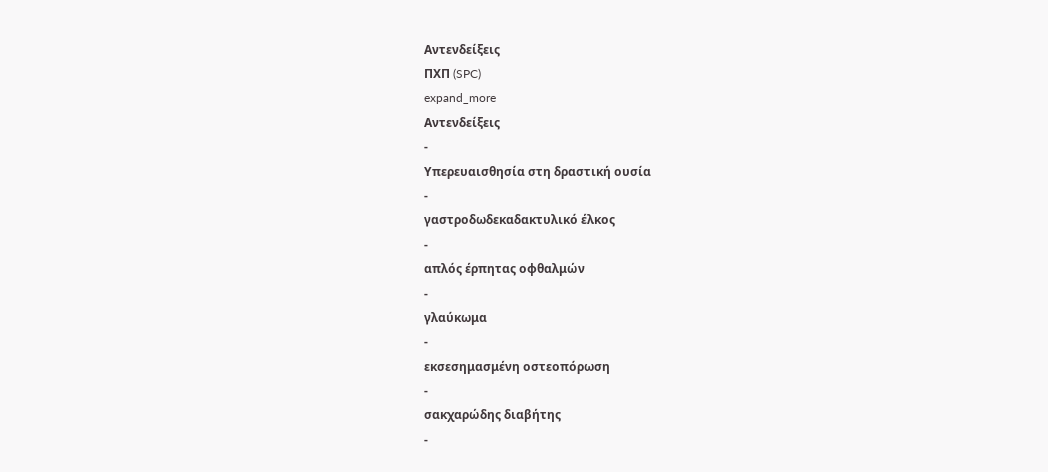Αντενδείξεις
ΠΧΠ (SPC)
expand_more
Αντενδείξεις
-
Υπερευαισθησία στη δραστική ουσία
-
γαστροδωδεκαδακτυλικό έλκος
-
απλός έρπητας οφθαλμών
-
γλαύκωμα
-
εκσεσημασμένη οστεοπόρωση
-
σακχαρώδης διαβήτης
-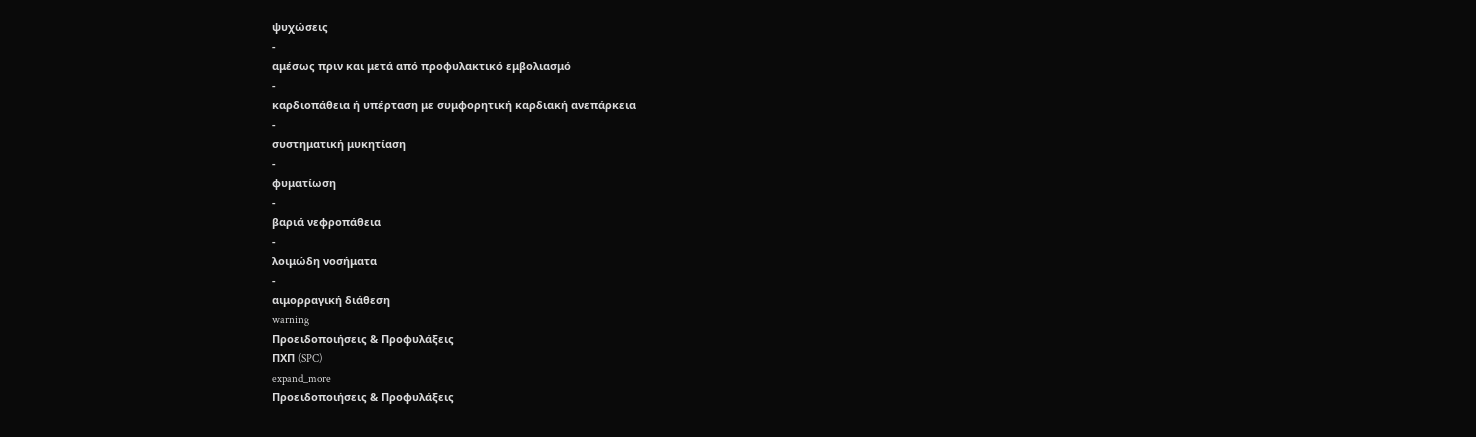ψυχώσεις
-
αμέσως πριν και μετά από προφυλακτικό εμβολιασμό
-
καρδιοπάθεια ή υπέρταση με συμφορητική καρδιακή ανεπάρκεια
-
συστηματική μυκητίαση
-
φυματίωση
-
βαριά νεφροπάθεια
-
λοιμώδη νοσήματα
-
αιμορραγική διάθεση
warning
Προειδοποιήσεις & Προφυλάξεις
ΠΧΠ (SPC)
expand_more
Προειδοποιήσεις & Προφυλάξεις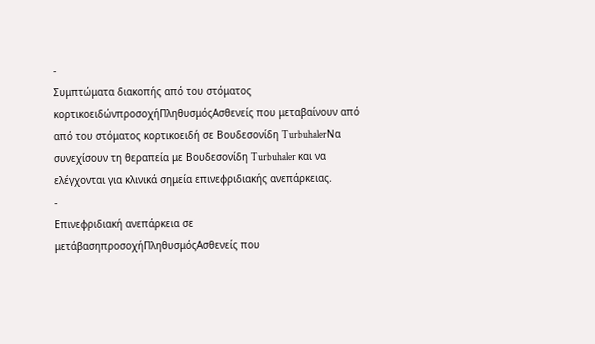-
Συμπτώματα διακοπής από του στόματος κορτικοειδώνπροσοχήΠληθυσμόςΑσθενείς που μεταβαίνουν από από του στόματος κορτικοειδή σε Βουδεσονίδη TurbuhalerΝα συνεχίσουν τη θεραπεία με Βουδεσονίδη Turbuhaler και να ελέγχονται για κλινικά σημεία επινεφριδιακής ανεπάρκειας.
-
Επινεφριδιακή ανεπάρκεια σε μετάβασηπροσοχήΠληθυσμόςΑσθενείς που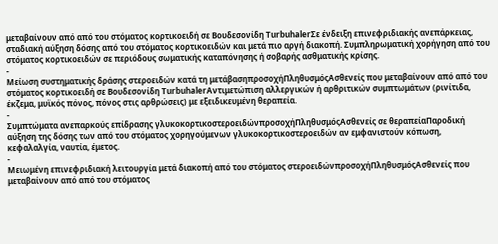μεταβαίνουν από από του στόματος κορτικοειδή σε Βουδεσονίδη TurbuhalerΣε ένδειξη επινεφριδιακής ανεπάρκειας, σταδιακή αύξηση δόσης από του στόματος κορτικοειδών και μετά πιο αργή διακοπή. Συμπληρωματική χορήγηση από του στόματος κορτικοειδών σε περιόδους σωματικής καταπόνησης ή σοβαρής ασθματικής κρίσης.
-
Μείωση συστηματικής δράσης στεροειδών κατά τη μετάβασηπροσοχήΠληθυσμόςΑσθενείς που μεταβαίνουν από από του στόματος κορτικοειδή σε Βουδεσονίδη TurbuhalerΑντιμετώπιση αλλεργικών ή αρθριτικών συμπτωμάτων (ρινίτιδα, έκζεμα, μυϊκός πόνος, πόνος στις αρθρώσεις) με εξειδικευμένη θεραπεία.
-
Συμπτώματα ανεπαρκούς επίδρασης γλυκοκορτικοστεροειδώνπροσοχήΠληθυσμόςΑσθενείς σε θεραπείαΠαροδική αύξηση της δόσης των από του στόματος χορηγούμενων γλυκοκορτικοστεροειδών αν εμφανιστούν κόπωση, κεφαλαλγία, ναυτία, έμετος.
-
Μειωμένη επινεφριδιακή λειτουργία μετά διακοπή από του στόματος στεροειδώνπροσοχήΠληθυσμόςΑσθενείς που μεταβαίνουν από από του στόματος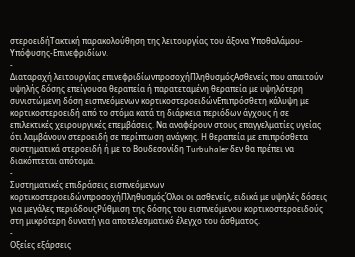στεροειδήΤακτική παρακολούθηση της λειτουργίας του άξονα Υποθαλάμου-Υπόφυσης-Επινεφριδίων.
-
Διαταραχή λειτουργίας επινεφριδίωνπροσοχήΠληθυσμόςΑσθενείς που απαιτούν υψηλής δόσης επείγουσα θεραπεία ή παρατεταμένη θεραπεία με υψηλότερη συνιστώμενη δόση εισπνεόμενων κορτικοστεροειδώνΕπιπρόσθετη κάλυψη με κορτικοστεροειδή από το στόμα κατά τη διάρκεια περιόδων άγχους ή σε επιλεκτικές χειρουργικές επεμβάσεις. Να αναφέρουν στους επαγγελματίες υγείας ότι λαμβάνουν στεροειδή σε περίπτωση ανάγκης. Η θεραπεία με επιπρόσθετα συστηματικά στεροειδή ή με το Βουδεσονίδη Turbuhaler δεν θα πρέπει να διακόπτεται απότομα.
-
Συστηματικές επιδράσεις εισπνεόμενων κορτικοστεροειδώνπροσοχήΠληθυσμόςΌλοι οι ασθενείς, ειδικά με υψηλές δόσεις για μεγάλες περιόδουςΡύθμιση της δόσης του εισπνεόμενου κορτικοστεροειδούς στη μικρότερη δυνατή για αποτελεσματικό έλεγχο του άσθματος.
-
Οξείες εξάρσεις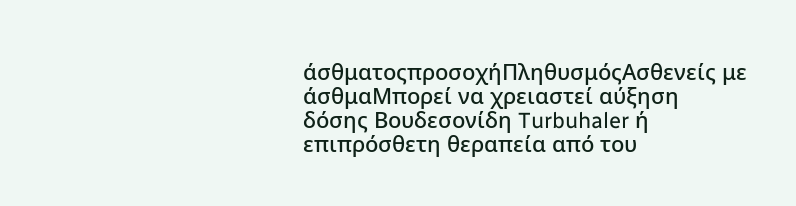άσθματοςπροσοχήΠληθυσμόςΑσθενείς με άσθμαΜπορεί να χρειαστεί αύξηση δόσης Βουδεσονίδη Turbuhaler ή επιπρόσθετη θεραπεία από του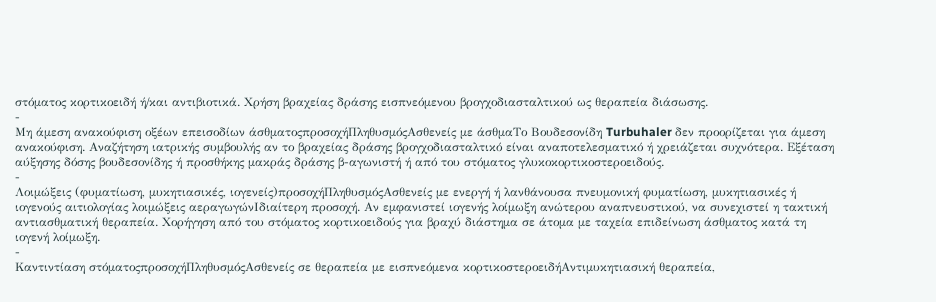στόματος κορτικοειδή ή/και αντιβιοτικά. Χρήση βραχείας δράσης εισπνεόμενου βρογχοδιασταλτικού ως θεραπεία διάσωσης.
-
Μη άμεση ανακούφιση οξέων επεισοδίων άσθματοςπροσοχήΠληθυσμόςΑσθενείς με άσθμαΤο Βουδεσονίδη Turbuhaler δεν προορίζεται για άμεση ανακούφιση. Αναζήτηση ιατρικής συμβουλής αν το βραχείας δράσης βρογχοδιασταλτικό είναι αναποτελεσματικό ή χρειάζεται συχνότερα. Εξέταση αύξησης δόσης βουδεσονίδης ή προσθήκης μακράς δράσης β-αγωνιστή ή από του στόματος γλυκοκορτικοστεροειδούς.
-
Λοιμώξεις (φυματίωση, μυκητιασικές, ιογενείς)προσοχήΠληθυσμόςΑσθενείς με ενεργή ή λανθάνουσα πνευμονική φυματίωση, μυκητιασικές ή ιογενούς αιτιολογίας λοιμώξεις αεραγωγώνΙδιαίτερη προσοχή. Αν εμφανιστεί ιογενής λοίμωξη ανώτερου αναπνευστικού, να συνεχιστεί η τακτική αντιασθματική θεραπεία. Χορήγηση από του στόματος κορτικοειδούς για βραχύ διάστημα σε άτομα με ταχεία επιδείνωση άσθματος κατά τη ιογενή λοίμωξη.
-
Καντιντίαση στόματοςπροσοχήΠληθυσμόςΑσθενείς σε θεραπεία με εισπνεόμενα κορτικοστεροειδήΑντιμυκητιασική θεραπεία,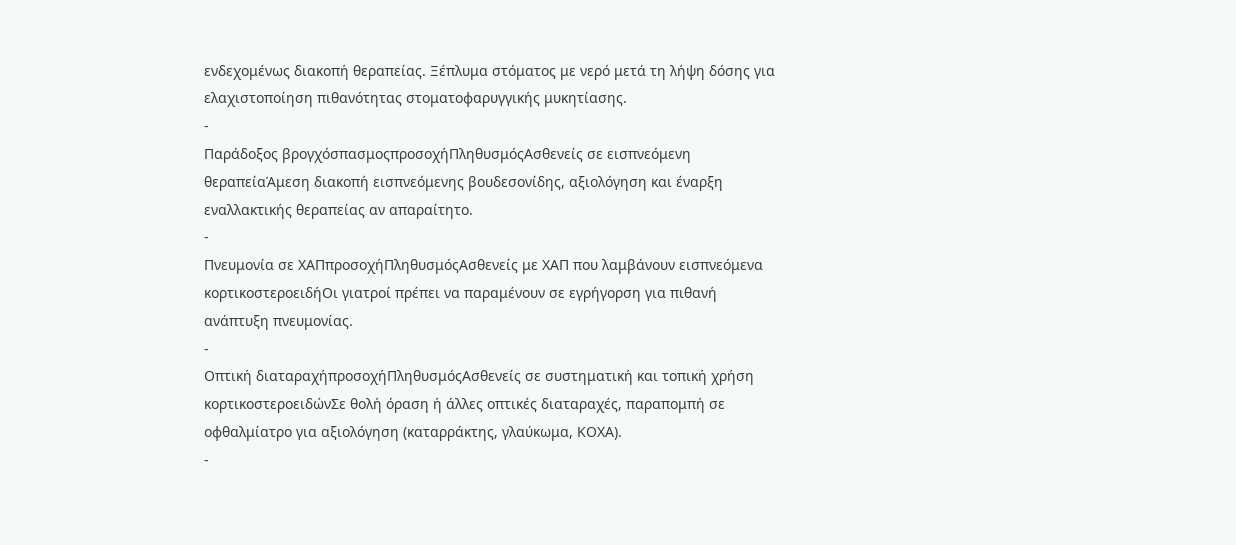ενδεχομένως διακοπή θεραπείας. Ξέπλυμα στόματος με νερό μετά τη λήψη δόσης για ελαχιστοποίηση πιθανότητας στοματοφαρυγγικής μυκητίασης.
-
Παράδοξος βρογχόσπασμοςπροσοχήΠληθυσμόςΑσθενείς σε εισπνεόμενη θεραπείαΆμεση διακοπή εισπνεόμενης βουδεσονίδης, αξιολόγηση και έναρξη εναλλακτικής θεραπείας αν απαραίτητο.
-
Πνευμονία σε ΧΑΠπροσοχήΠληθυσμόςΑσθενείς με ΧΑΠ που λαμβάνουν εισπνεόμενα κορτικοστεροειδήΟι γιατροί πρέπει να παραμένουν σε εγρήγορση για πιθανή ανάπτυξη πνευμονίας.
-
Οπτική διαταραχήπροσοχήΠληθυσμόςΑσθενείς σε συστηματική και τοπική χρήση κορτικοστεροειδώνΣε θολή όραση ή άλλες οπτικές διαταραχές, παραπομπή σε οφθαλμίατρο για αξιολόγηση (καταρράκτης, γλαύκωμα, ΚΟΧΑ).
-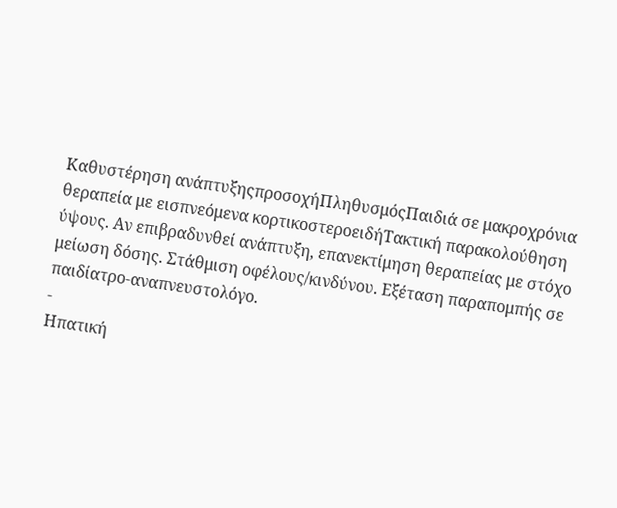Καθυστέρηση ανάπτυξηςπροσοχήΠληθυσμόςΠαιδιά σε μακροχρόνια θεραπεία με εισπνεόμενα κορτικοστεροειδήΤακτική παρακολούθηση ύψους. Αν επιβραδυνθεί ανάπτυξη, επανεκτίμηση θεραπείας με στόχο μείωση δόσης. Στάθμιση οφέλους/κινδύνου. Εξέταση παραπομπής σε παιδίατρο-αναπνευστολόγο.
-
Ηπατική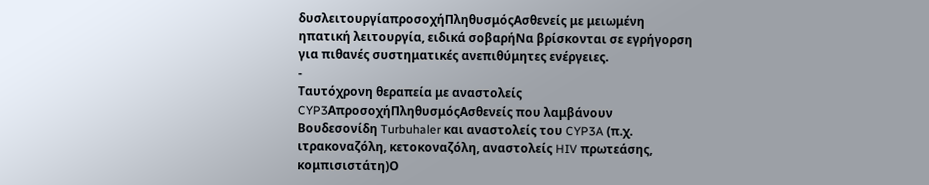δυσλειτουργίαπροσοχήΠληθυσμόςΑσθενείς με μειωμένη ηπατική λειτουργία, ειδικά σοβαρήΝα βρίσκονται σε εγρήγορση για πιθανές συστηματικές ανεπιθύμητες ενέργειες.
-
Ταυτόχρονη θεραπεία με αναστολείς CYP3AπροσοχήΠληθυσμόςΑσθενείς που λαμβάνουν Βουδεσονίδη Turbuhaler και αναστολείς του CYP3A (π.χ. ιτρακοναζόλη, κετοκοναζόλη, αναστολείς HIV πρωτεάσης, κομπισιστάτη)Ο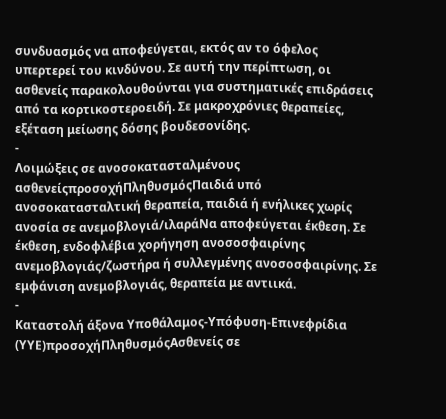συνδυασμός να αποφεύγεται, εκτός αν το όφελος υπερτερεί του κινδύνου. Σε αυτή την περίπτωση, οι ασθενείς παρακολουθούνται για συστηματικές επιδράσεις από τα κορτικοστεροειδή. Σε μακροχρόνιες θεραπείες, εξέταση μείωσης δόσης βουδεσονίδης.
-
Λοιμώξεις σε ανοσοκατασταλμένους ασθενείςπροσοχήΠληθυσμόςΠαιδιά υπό ανοσοκατασταλτική θεραπεία, παιδιά ή ενήλικες χωρίς ανοσία σε ανεμοβλογιά/ιλαράΝα αποφεύγεται έκθεση. Σε έκθεση, ενδοφλέβια χορήγηση ανοσοσφαιρίνης ανεμοβλογιάς/ζωστήρα ή συλλεγμένης ανοσοσφαιρίνης. Σε εμφάνιση ανεμοβλογιάς, θεραπεία με αντιικά.
-
Καταστολή άξονα Υποθάλαμος-Υπόφυση-Επινεφρίδια (ΥΥΕ)προσοχήΠληθυσμόςΑσθενείς σε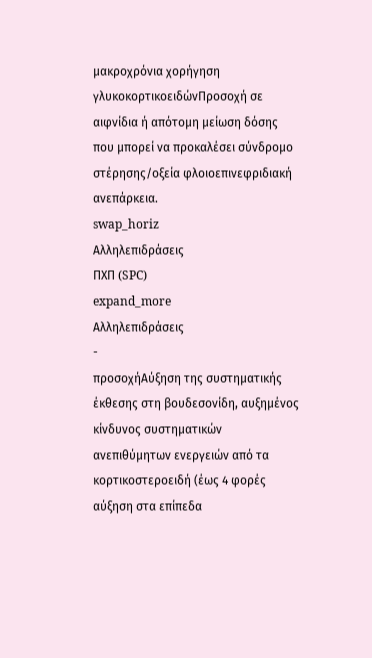μακροχρόνια χορήγηση γλυκοκορτικοειδώνΠροσοχή σε αιφνίδια ή απότομη μείωση δόσης που μπορεί να προκαλέσει σύνδρομο στέρησης/οξεία φλοιοεπινεφριδιακή ανεπάρκεια.
swap_horiz
Αλληλεπιδράσεις
ΠΧΠ (SPC)
expand_more
Αλληλεπιδράσεις
-
προσοχήΑύξηση της συστηματικής έκθεσης στη βουδεσονίδη, αυξημένος κίνδυνος συστηματικών ανεπιθύμητων ενεργειών από τα κορτικοστεροειδή (έως 4 φορές αύξηση στα επίπεδα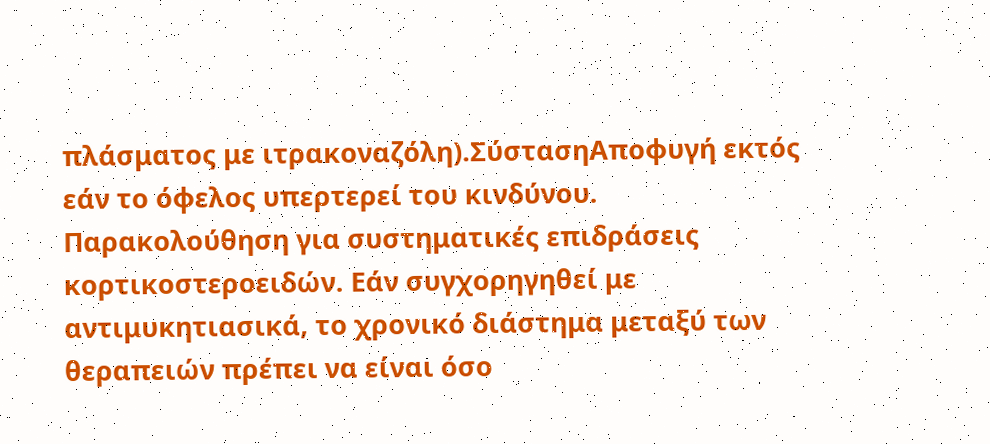πλάσματος με ιτρακοναζόλη).ΣύστασηΑποφυγή εκτός εάν το όφελος υπερτερεί του κινδύνου. Παρακολούθηση για συστηματικές επιδράσεις κορτικοστεροειδών. Εάν συγχορηγηθεί με αντιμυκητιασικά, το χρονικό διάστημα μεταξύ των θεραπειών πρέπει να είναι όσο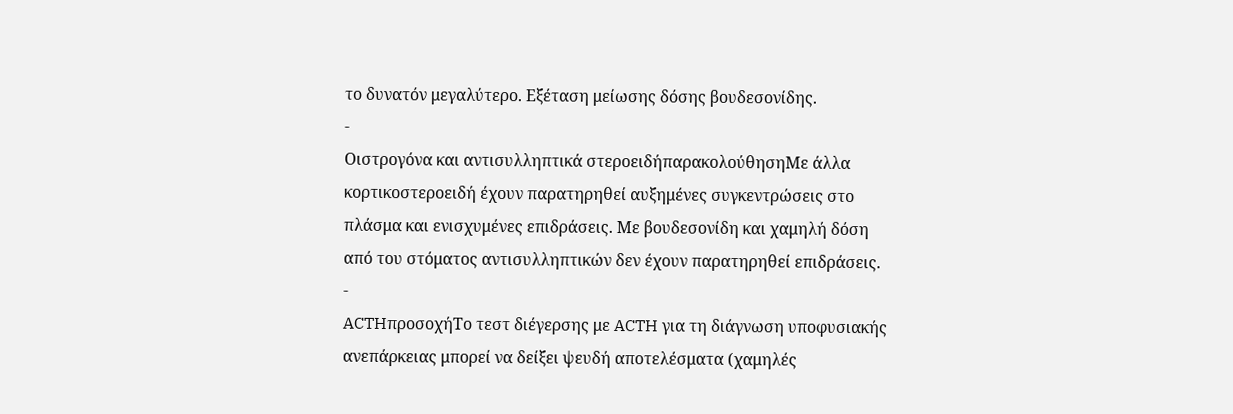το δυνατόν μεγαλύτερο. Εξέταση μείωσης δόσης βουδεσονίδης.
-
Οιστρογόνα και αντισυλληπτικά στεροειδήπαρακολούθησηΜε άλλα κορτικοστεροειδή έχουν παρατηρηθεί αυξημένες συγκεντρώσεις στο πλάσμα και ενισχυμένες επιδράσεις. Με βουδεσονίδη και χαμηλή δόση από του στόματος αντισυλληπτικών δεν έχουν παρατηρηθεί επιδράσεις.
-
ACTHπροσοχήΤο τεστ διέγερσης με ACTH για τη διάγνωση υποφυσιακής ανεπάρκειας μπορεί να δείξει ψευδή αποτελέσματα (χαμηλές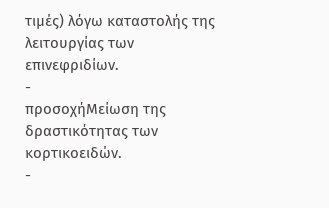τιμές) λόγω καταστολής της λειτουργίας των επινεφριδίων.
-
προσοχήΜείωση της δραστικότητας των κορτικοειδών.
-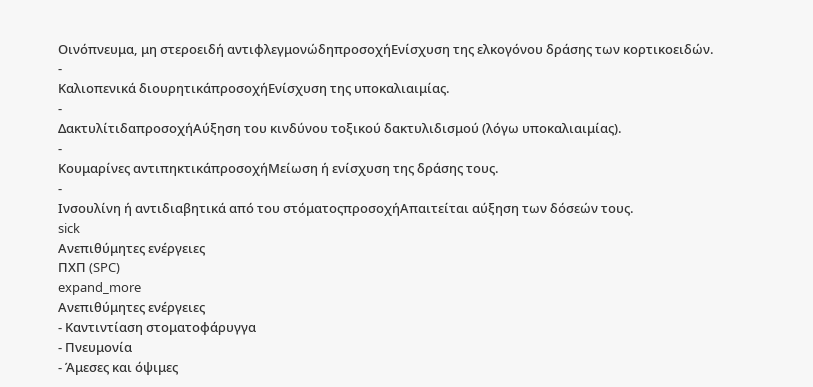Οινόπνευμα, μη στεροειδή αντιφλεγμονώδηπροσοχήΕνίσχυση της ελκογόνου δράσης των κορτικοειδών.
-
Καλιοπενικά διουρητικάπροσοχήΕνίσχυση της υποκαλιαιμίας.
-
ΔακτυλίτιδαπροσοχήΑύξηση του κινδύνου τοξικού δακτυλιδισμού (λόγω υποκαλιαιμίας).
-
Κουμαρίνες αντιπηκτικάπροσοχήΜείωση ή ενίσχυση της δράσης τους.
-
Ινσουλίνη ή αντιδιαβητικά από του στόματοςπροσοχήΑπαιτείται αύξηση των δόσεών τους.
sick
Ανεπιθύμητες ενέργειες
ΠΧΠ (SPC)
expand_more
Ανεπιθύμητες ενέργειες
- Καντιντίαση στοματοφάρυγγα
- Πνευμονία
- Άμεσες και όψιμες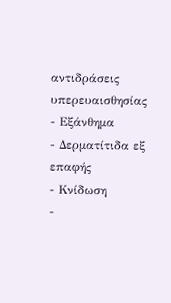αντιδράσεις υπερευαισθησίας
- Εξάνθημα
- Δερματίτιδα εξ επαφής
- Κνίδωση
-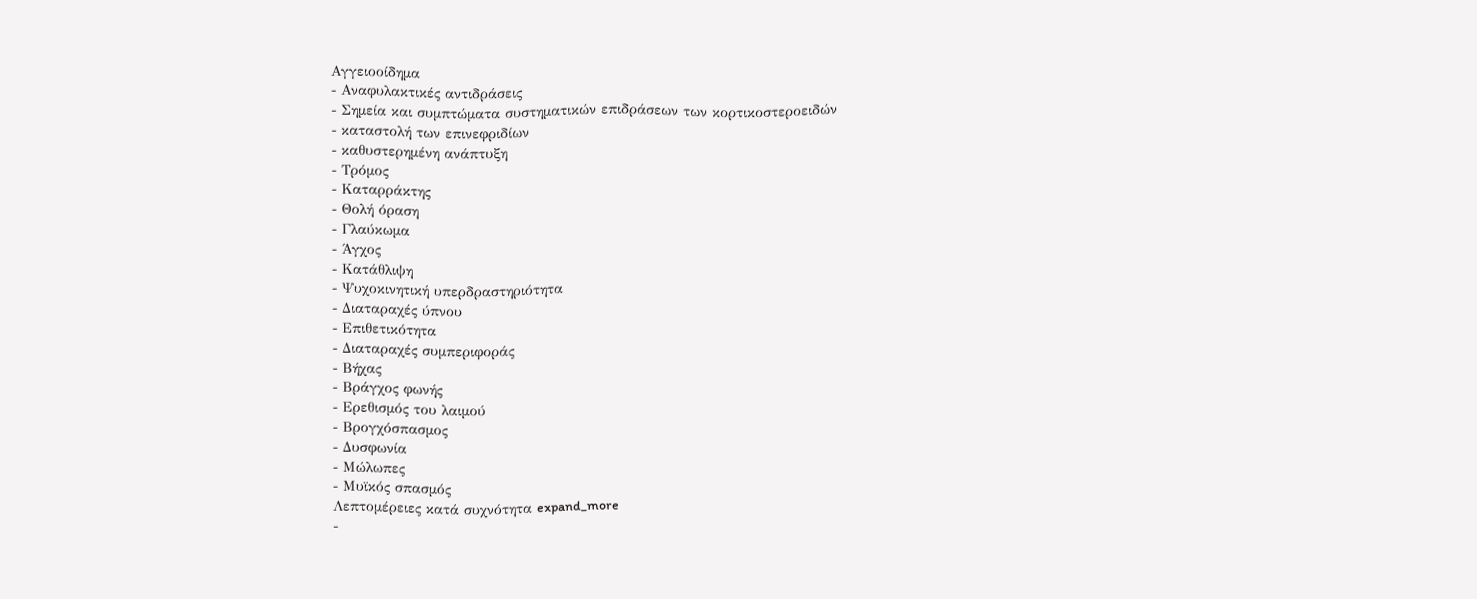Αγγειοοίδημα
- Αναφυλακτικές αντιδράσεις
- Σημεία και συμπτώματα συστηματικών επιδράσεων των κορτικοστεροειδών
- καταστολή των επινεφριδίων
- καθυστερημένη ανάπτυξη
- Τρόμος
- Καταρράκτης
- Θολή όραση
- Γλαύκωμα
- Άγχος
- Κατάθλιψη
- Ψυχοκινητική υπερδραστηριότητα
- Διαταραχές ύπνου
- Επιθετικότητα
- Διαταραχές συμπεριφοράς
- Βήχας
- Βράγχος φωνής
- Ερεθισμός του λαιμού
- Βρογχόσπασμος
- Δυσφωνία
- Μώλωπες
- Μυϊκός σπασμός
Λεπτομέρειες κατά συχνότητα expand_more
-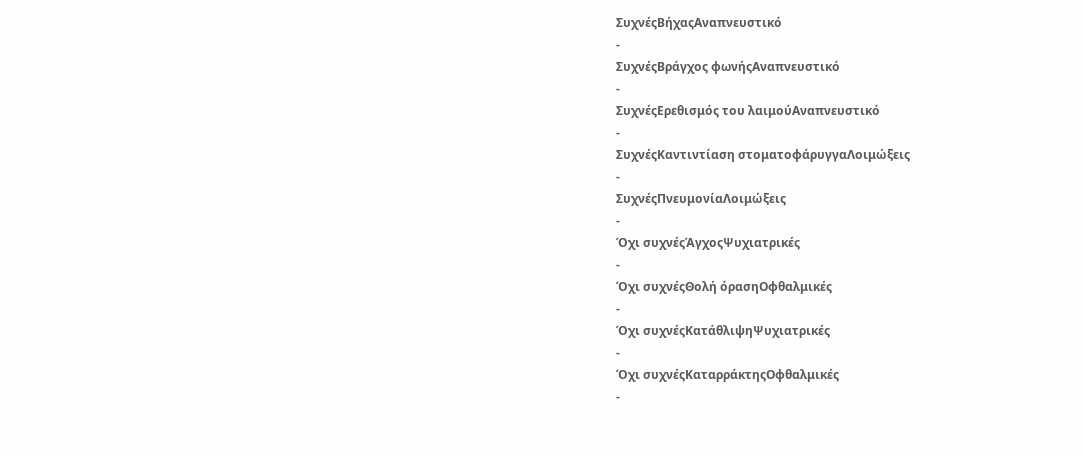ΣυχνέςΒήχαςΑναπνευστικό
-
ΣυχνέςΒράγχος φωνήςΑναπνευστικό
-
ΣυχνέςΕρεθισμός του λαιμούΑναπνευστικό
-
ΣυχνέςΚαντιντίαση στοματοφάρυγγαΛοιμώξεις
-
ΣυχνέςΠνευμονίαΛοιμώξεις
-
Όχι συχνέςΆγχοςΨυχιατρικές
-
Όχι συχνέςΘολή όρασηΟφθαλμικές
-
Όχι συχνέςΚατάθλιψηΨυχιατρικές
-
Όχι συχνέςΚαταρράκτηςΟφθαλμικές
-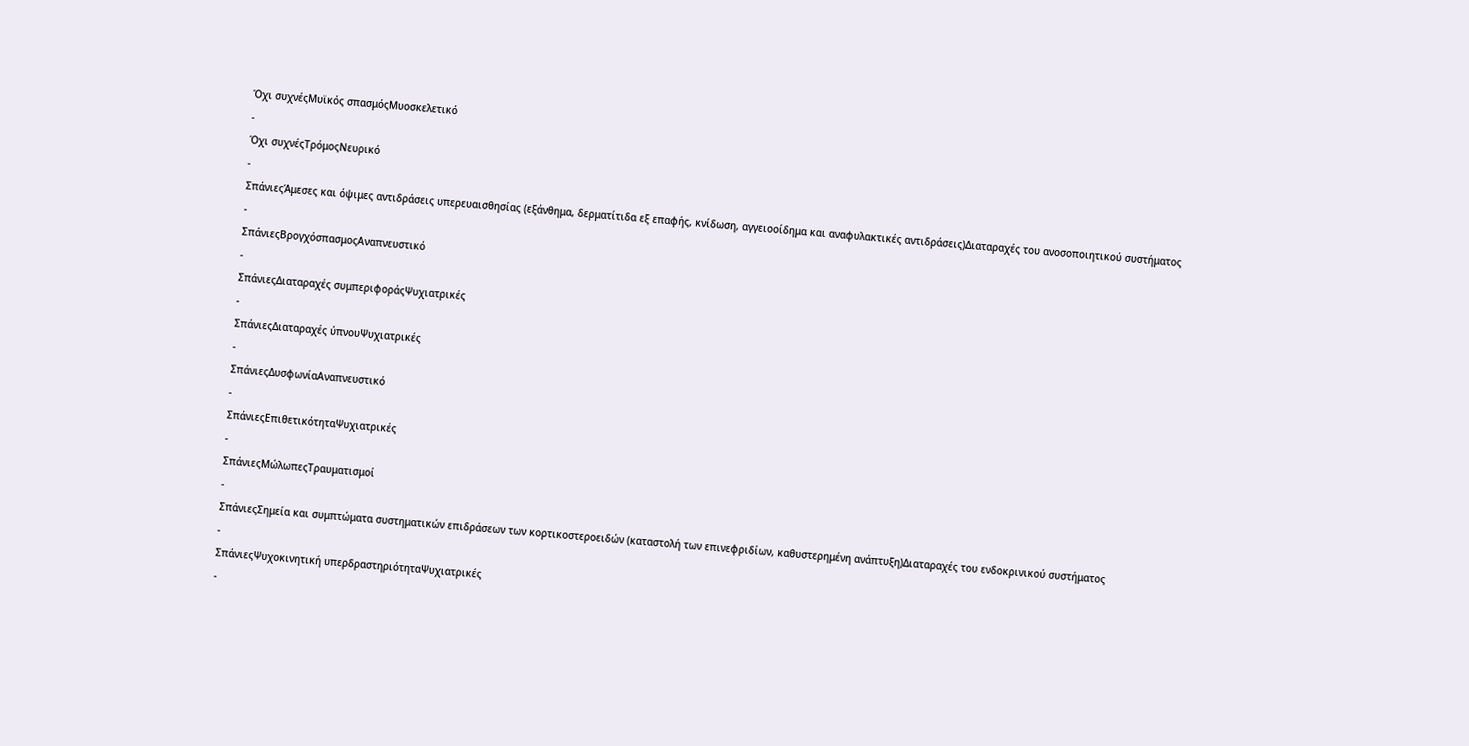Όχι συχνέςΜυϊκός σπασμόςΜυοσκελετικό
-
Όχι συχνέςΤρόμοςΝευρικό
-
ΣπάνιεςΆμεσες και όψιμες αντιδράσεις υπερευαισθησίας (εξάνθημα, δερματίτιδα εξ επαφής, κνίδωση, αγγειοοίδημα και αναφυλακτικές αντιδράσεις)Διαταραχές του ανοσοποιητικού συστήματος
-
ΣπάνιεςΒρογχόσπασμοςΑναπνευστικό
-
ΣπάνιεςΔιαταραχές συμπεριφοράςΨυχιατρικές
-
ΣπάνιεςΔιαταραχές ύπνουΨυχιατρικές
-
ΣπάνιεςΔυσφωνίαΑναπνευστικό
-
ΣπάνιεςΕπιθετικότηταΨυχιατρικές
-
ΣπάνιεςΜώλωπεςΤραυματισμοί
-
ΣπάνιεςΣημεία και συμπτώματα συστηματικών επιδράσεων των κορτικοστεροειδών (καταστολή των επινεφριδίων, καθυστερημένη ανάπτυξη)Διαταραχές του ενδοκρινικού συστήματος
-
ΣπάνιεςΨυχοκινητική υπερδραστηριότηταΨυχιατρικές
-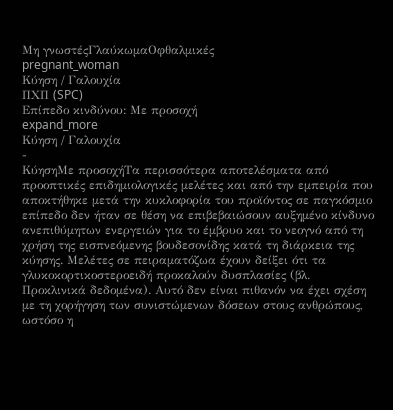Μη γνωστέςΓλαύκωμαΟφθαλμικές
pregnant_woman
Κύηση / Γαλουχία
ΠΧΠ (SPC)
Επίπεδο κινδύνου: Με προσοχή
expand_more
Κύηση / Γαλουχία
-
ΚύησηΜε προσοχήΤα περισσότερα αποτελέσματα από προοπτικές επιδημιολογικές μελέτες και από την εμπειρία που αποκτήθηκε μετά την κυκλοφορία του προϊόντος σε παγκόσμιο επίπεδο δεν ήταν σε θέση να επιβεβαιώσουν αυξημένο κίνδυνο ανεπιθύμητων ενεργειών για το έμβρυο και το νεογνό από τη χρήση της εισπνεόμενης βουδεσονίδης κατά τη διάρκεια της κύησης. Μελέτες σε πειραματόζωα έχουν δείξει ότι τα γλυκοκορτικοστεροειδή προκαλούν δυσπλασίες (βλ. Προκλινικά δεδομένα). Αυτό δεν είναι πιθανόν να έχει σχέση με τη χορήγηση των συνιστώμενων δόσεων στους ανθρώπους, ωστόσο η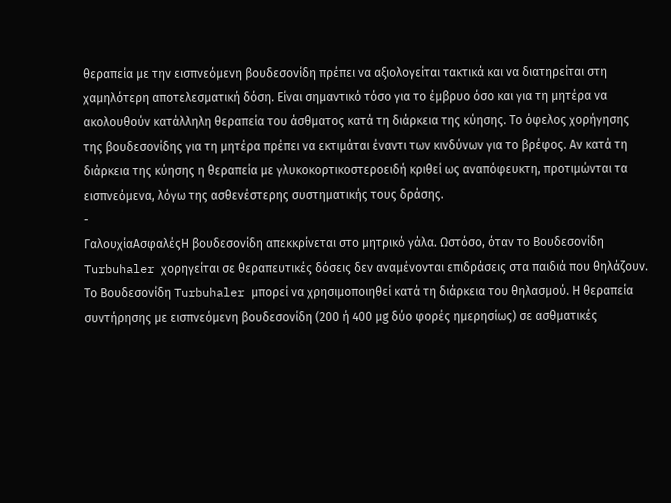θεραπεία με την εισπνεόμενη βουδεσονίδη πρέπει να αξιολογείται τακτικά και να διατηρείται στη χαμηλότερη αποτελεσματική δόση. Είναι σημαντικό τόσο για το έμβρυο όσο και για τη μητέρα να ακολουθούν κατάλληλη θεραπεία του άσθματος κατά τη διάρκεια της κύησης. Το όφελος χορήγησης της βουδεσονίδης για τη μητέρα πρέπει να εκτιμάται έναντι των κινδύνων για το βρέφος. Αν κατά τη διάρκεια της κύησης η θεραπεία με γλυκοκορτικοστεροειδή κριθεί ως αναπόφευκτη, προτιμώνται τα εισπνεόμενα, λόγω της ασθενέστερης συστηματικής τους δράσης.
-
ΓαλουχίαΑσφαλέςΗ βουδεσονίδη απεκκρίνεται στο μητρικό γάλα. Ωστόσο, όταν το Βουδεσονίδη Turbuhaler χορηγείται σε θεραπευτικές δόσεις δεν αναμένονται επιδράσεις στα παιδιά που θηλάζουν. Το Βουδεσονίδη Turbuhaler μπορεί να χρησιμοποιηθεί κατά τη διάρκεια του θηλασμού. Η θεραπεία συντήρησης με εισπνεόμενη βουδεσονίδη (200 ή 400 μg δύο φορές ημερησίως) σε ασθματικές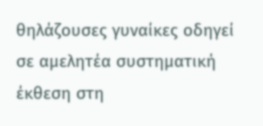θηλάζουσες γυναίκες οδηγεί σε αμελητέα συστηματική έκθεση στη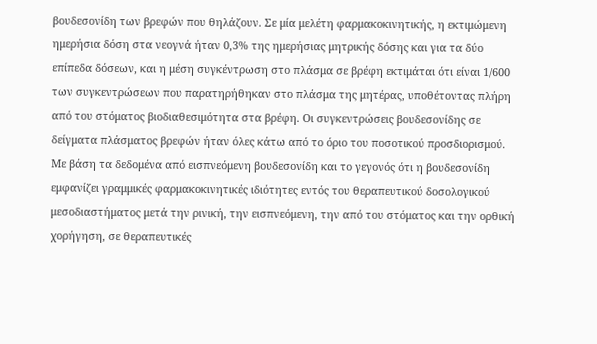βουδεσονίδη των βρεφών που θηλάζουν. Σε μία μελέτη φαρμακοκινητικής, η εκτιμώμενη ημερήσια δόση στα νεογνά ήταν 0,3% της ημερήσιας μητρικής δόσης και για τα δύο επίπεδα δόσεων, και η μέση συγκέντρωση στο πλάσμα σε βρέφη εκτιμάται ότι είναι 1/600 των συγκεντρώσεων που παρατηρήθηκαν στο πλάσμα της μητέρας, υποθέτοντας πλήρη από του στόματος βιοδιαθεσιμότητα στα βρέφη. Οι συγκεντρώσεις βουδεσονίδης σε δείγματα πλάσματος βρεφών ήταν όλες κάτω από το όριο του ποσοτικού προσδιορισμού. Με βάση τα δεδομένα από εισπνεόμενη βουδεσονίδη και το γεγονός ότι η βουδεσονίδη εμφανίζει γραμμικές φαρμακοκινητικές ιδιότητες εντός του θεραπευτικού δοσολογικού μεσοδιαστήματος μετά την ρινική, την εισπνεόμενη, την από του στόματος και την ορθική χορήγηση, σε θεραπευτικές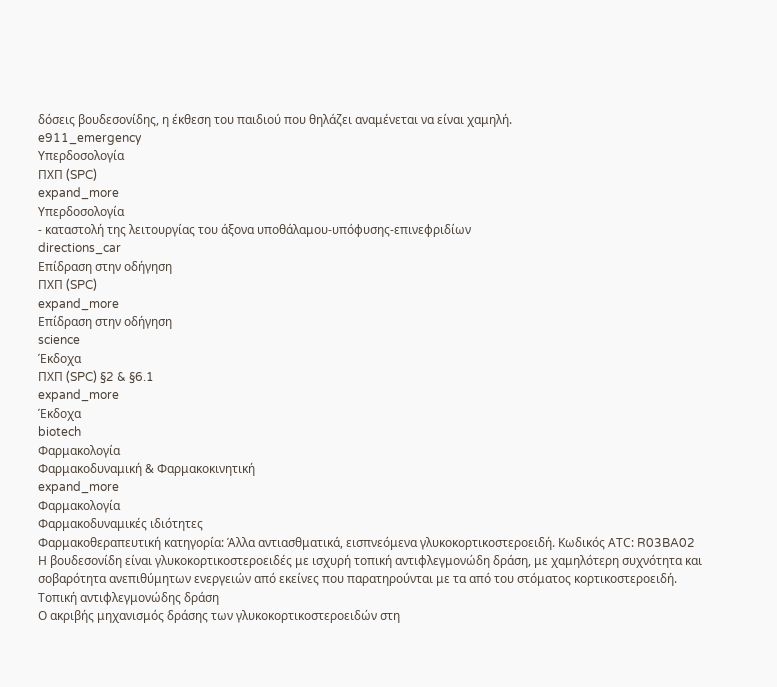δόσεις βουδεσονίδης, η έκθεση του παιδιού που θηλάζει αναμένεται να είναι χαμηλή.
e911_emergency
Υπερδοσολογία
ΠΧΠ (SPC)
expand_more
Υπερδοσολογία
- καταστολή της λειτουργίας του άξονα υποθάλαμου-υπόφυσης-επινεφριδίων
directions_car
Επίδραση στην οδήγηση
ΠΧΠ (SPC)
expand_more
Επίδραση στην οδήγηση
science
Έκδοχα
ΠΧΠ (SPC) §2 & §6.1
expand_more
Έκδοχα
biotech
Φαρμακολογία
Φαρμακοδυναμική & Φαρμακοκινητική
expand_more
Φαρμακολογία
Φαρμακοδυναμικές ιδιότητες
Φαρμακοθεραπευτική κατηγορία: Άλλα αντιασθματικά, εισπνεόμενα γλυκοκορτικοστεροειδή. Κωδικός ΑΤC: R03BA02
Η βουδεσονίδη είναι γλυκοκορτικοστεροειδές με ισχυρή τοπική αντιφλεγμονώδη δράση, με χαμηλότερη συχνότητα και σοβαρότητα ανεπιθύμητων ενεργειών από εκείνες που παρατηρούνται με τα από του στόματος κορτικοστεροειδή.
Τοπική αντιφλεγμονώδης δράση
Ο ακριβής μηχανισμός δράσης των γλυκοκορτικοστεροειδών στη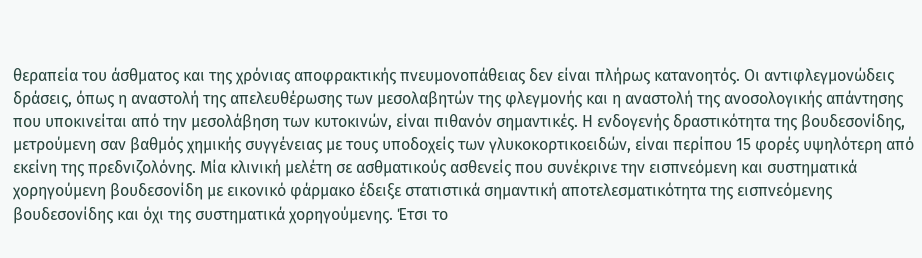θεραπεία του άσθματος και της χρόνιας αποφρακτικής πνευμονοπάθειας δεν είναι πλήρως κατανοητός. Οι αντιφλεγμονώδεις δράσεις, όπως η αναστολή της απελευθέρωσης των μεσολαβητών της φλεγμονής και η αναστολή της ανοσολογικής απάντησης που υποκινείται από την μεσολάβηση των κυτοκινών, είναι πιθανόν σημαντικές. Η ενδογενής δραστικότητα της βουδεσονίδης, μετρούμενη σαν βαθμός χημικής συγγένειας με τους υποδοχείς των γλυκοκορτικοειδών, είναι περίπου 15 φορές υψηλότερη από εκείνη της πρεδνιζολόνης. Μία κλινική μελέτη σε ασθματικούς ασθενείς που συνέκρινε την εισπνεόμενη και συστηματικά χορηγούμενη βουδεσονίδη με εικονικό φάρμακο έδειξε στατιστικά σημαντική αποτελεσματικότητα της εισπνεόμενης βουδεσονίδης και όχι της συστηματικά χορηγούμενης. Έτσι το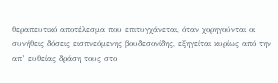θεραπευτικό αποτέλεσμα που επιτυγχάνεται, όταν χορηγούνται οι συνήθεις δόσεις εισπνεόμενης βουδεσονίδης, εξηγείται κυρίως από την απ’ ευθείας δράση τους στο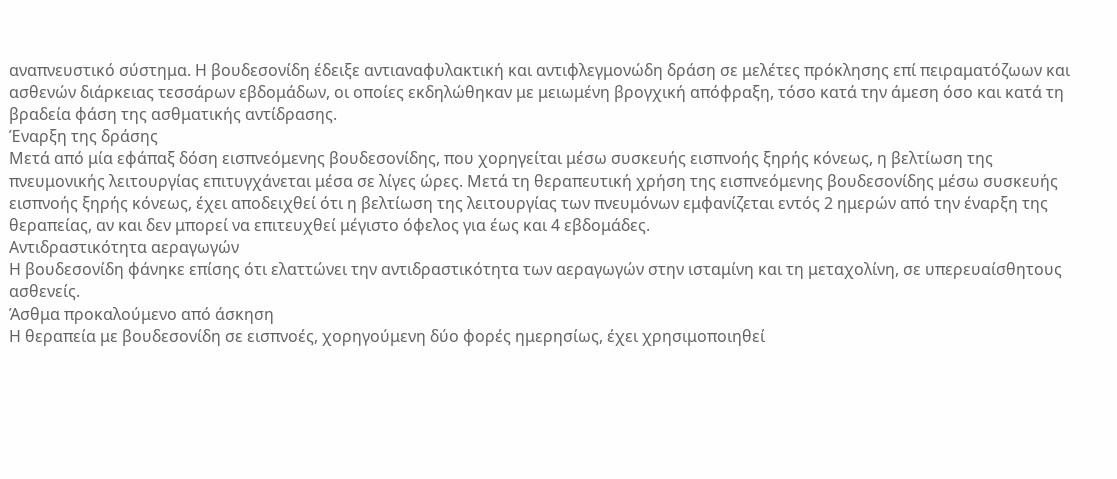αναπνευστικό σύστημα. Η βουδεσονίδη έδειξε αντιαναφυλακτική και αντιφλεγμονώδη δράση σε μελέτες πρόκλησης επί πειραματόζωων και ασθενών διάρκειας τεσσάρων εβδομάδων, οι οποίες εκδηλώθηκαν με μειωμένη βρογχική απόφραξη, τόσο κατά την άμεση όσο και κατά τη βραδεία φάση της ασθματικής αντίδρασης.
Έναρξη της δράσης
Μετά από μία εφάπαξ δόση εισπνεόμενης βουδεσονίδης, που χορηγείται μέσω συσκευής εισπνοής ξηρής κόνεως, η βελτίωση της πνευμονικής λειτουργίας επιτυγχάνεται μέσα σε λίγες ώρες. Μετά τη θεραπευτική χρήση της εισπνεόμενης βουδεσονίδης μέσω συσκευής εισπνοής ξηρής κόνεως, έχει αποδειχθεί ότι η βελτίωση της λειτουργίας των πνευμόνων εμφανίζεται εντός 2 ημερών από την έναρξη της θεραπείας, αν και δεν μπορεί να επιτευχθεί μέγιστο όφελος για έως και 4 εβδομάδες.
Αντιδραστικότητα αεραγωγών
Η βουδεσονίδη φάνηκε επίσης ότι ελαττώνει την αντιδραστικότητα των αεραγωγών στην ισταμίνη και τη μεταχολίνη, σε υπερευαίσθητους ασθενείς.
Άσθμα προκαλούμενο από άσκηση
Η θεραπεία με βουδεσονίδη σε εισπνοές, χορηγούμενη δύο φορές ημερησίως, έχει χρησιμοποιηθεί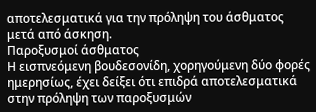αποτελεσματικά για την πρόληψη του άσθματος μετά από άσκηση.
Παροξυσμοί άσθματος
Η εισπνεόμενη βουδεσονίδη, χορηγούμενη δύο φορές ημερησίως, έχει δείξει ότι επιδρά αποτελεσματικά στην πρόληψη των παροξυσμών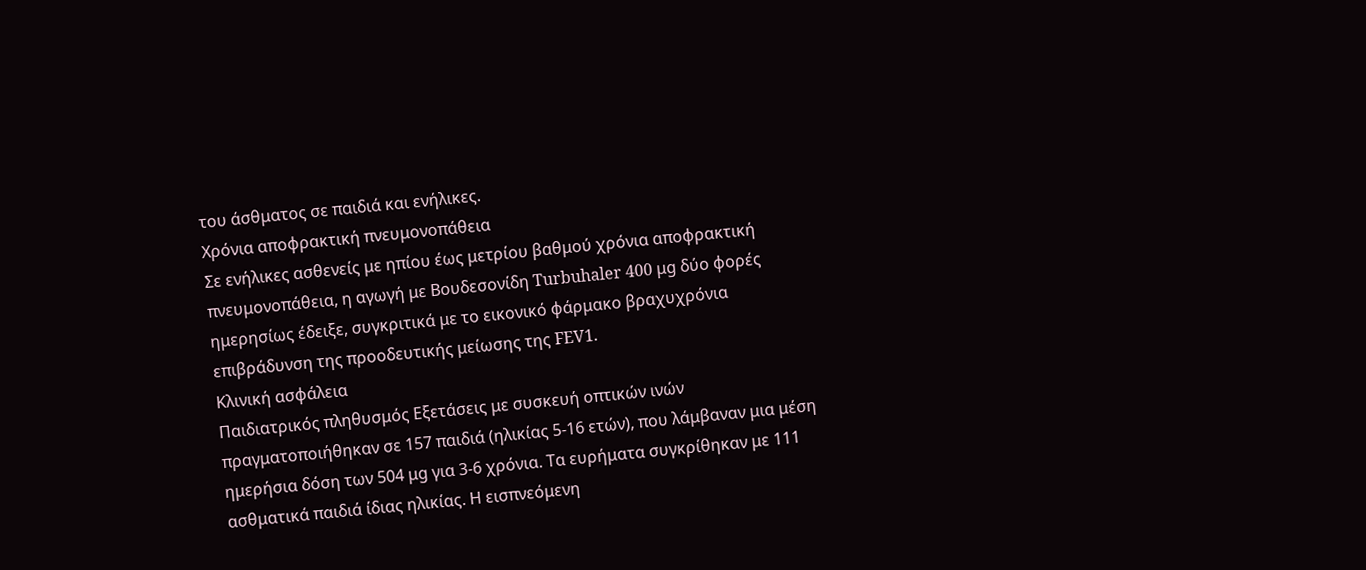του άσθματος σε παιδιά και ενήλικες.
Χρόνια αποφρακτική πνευμονοπάθεια
Σε ενήλικες ασθενείς με ηπίου έως μετρίου βαθμού χρόνια αποφρακτική πνευμονοπάθεια, η αγωγή με Βουδεσονίδη Turbuhaler 400 μg δύο φορές ημερησίως έδειξε, συγκριτικά με το εικονικό φάρμακο βραχυχρόνια επιβράδυνση της προοδευτικής μείωσης της FEV1.
Κλινική ασφάλεια
Παιδιατρικός πληθυσμός Εξετάσεις με συσκευή οπτικών ινών πραγματοποιήθηκαν σε 157 παιδιά (ηλικίας 5-16 ετών), που λάμβαναν μια μέση ημερήσια δόση των 504 μg για 3-6 χρόνια. Τα ευρήματα συγκρίθηκαν με 111 ασθματικά παιδιά ίδιας ηλικίας. Η εισπνεόμενη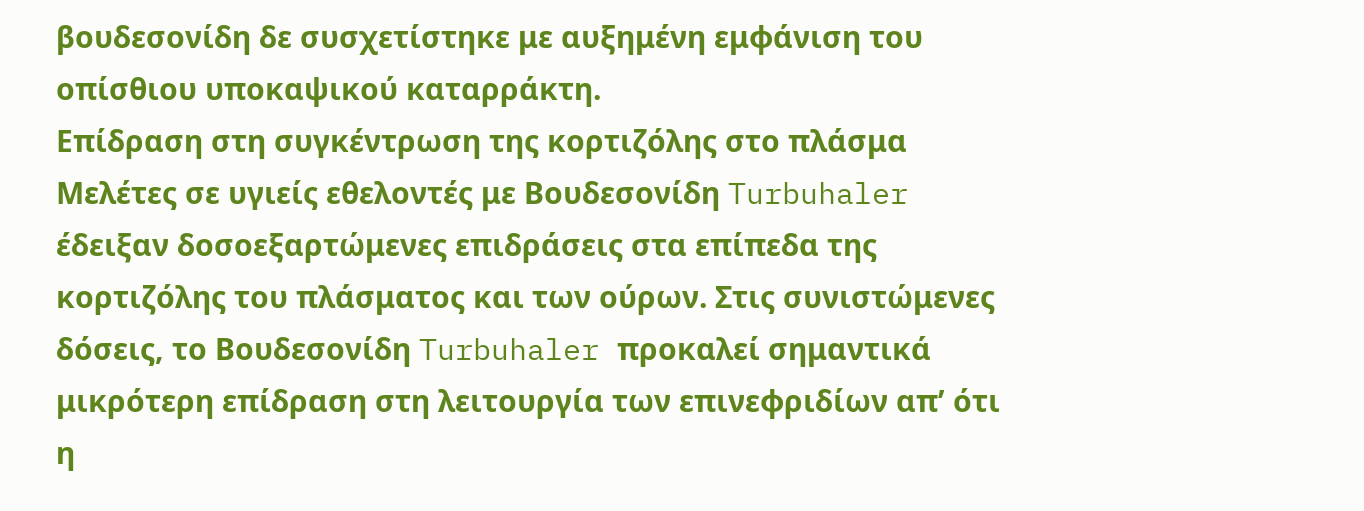βουδεσονίδη δε συσχετίστηκε με αυξημένη εμφάνιση του οπίσθιου υποκαψικού καταρράκτη.
Επίδραση στη συγκέντρωση της κορτιζόλης στο πλάσμα
Μελέτες σε υγιείς εθελοντές με Βουδεσονίδη Turbuhaler έδειξαν δοσοεξαρτώμενες επιδράσεις στα επίπεδα της κορτιζόλης του πλάσματος και των ούρων. Στις συνιστώμενες δόσεις, το Βουδεσονίδη Turbuhaler προκαλεί σημαντικά μικρότερη επίδραση στη λειτουργία των επινεφριδίων απ’ ότι η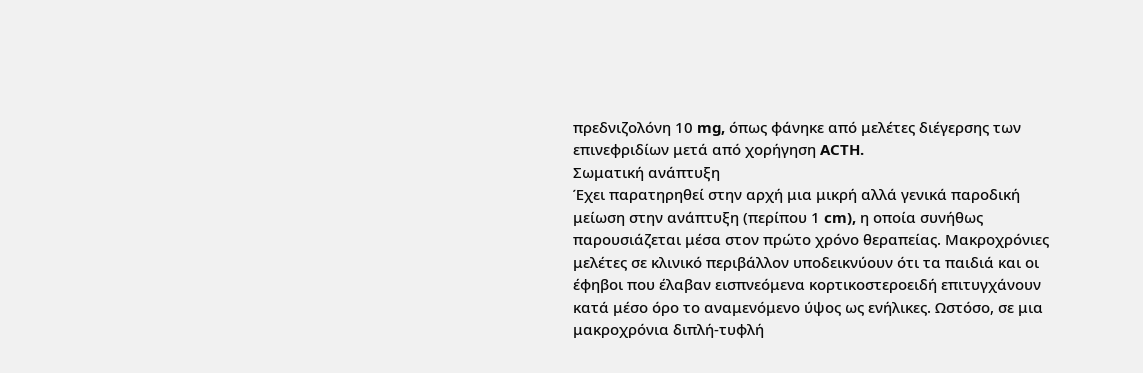πρεδνιζολόνη 10 mg, όπως φάνηκε από μελέτες διέγερσης των επινεφριδίων μετά από χορήγηση ACTH.
Σωματική ανάπτυξη
Έχει παρατηρηθεί στην αρχή μια μικρή αλλά γενικά παροδική μείωση στην ανάπτυξη (περίπου 1 cm), η οποία συνήθως παρουσιάζεται μέσα στον πρώτο χρόνο θεραπείας. Μακροχρόνιες μελέτες σε κλινικό περιβάλλον υποδεικνύουν ότι τα παιδιά και οι έφηβοι που έλαβαν εισπνεόμενα κορτικοστεροειδή επιτυγχάνουν κατά μέσο όρο το αναμενόμενο ύψος ως ενήλικες. Ωστόσο, σε μια μακροχρόνια διπλή-τυφλή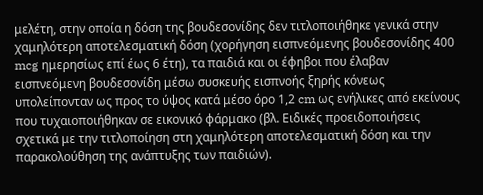μελέτη, στην οποία η δόση της βουδεσονίδης δεν τιτλοποιήθηκε γενικά στην χαμηλότερη αποτελεσματική δόση (χορήγηση εισπνεόμενης βουδεσονίδης 400 mcg ημερησίως επί έως 6 έτη), τα παιδιά και οι έφηβοι που έλαβαν εισπνεόμενη βουδεσονίδη μέσω συσκευής εισπνοής ξηρής κόνεως υπολείπονταν ως προς το ύψος κατά μέσο όρο 1,2 cm ως ενήλικες από εκείνους που τυχαιοποιήθηκαν σε εικονικό φάρμακο (βλ. Ειδικές προειδοποιήσεις σχετικά με την τιτλοποίηση στη χαμηλότερη αποτελεσματική δόση και την παρακολούθηση της ανάπτυξης των παιδιών).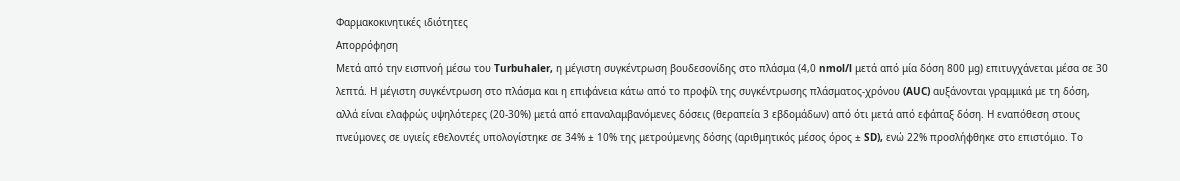Φαρμακοκινητικές ιδιότητες
Απορρόφηση
Μετά από την εισπνοή μέσω του Turbuhaler, η μέγιστη συγκέντρωση βουδεσονίδης στο πλάσμα (4,0 nmol/l μετά από μία δόση 800 μg) επιτυγχάνεται μέσα σε 30 λεπτά. Η μέγιστη συγκέντρωση στο πλάσμα και η επιφάνεια κάτω από το προφίλ της συγκέντρωσης πλάσματος-χρόνου (AUC) αυξάνονται γραμμικά με τη δόση, αλλά είναι ελαφρώς υψηλότερες (20-30%) μετά από επαναλαμβανόμενες δόσεις (θεραπεία 3 εβδομάδων) από ότι μετά από εφάπαξ δόση. Η εναπόθεση στους πνεύμονες σε υγιείς εθελοντές υπολογίστηκε σε 34% ± 10% της μετρούμενης δόσης (αριθμητικός μέσος όρος ± SD), ενώ 22% προσλήφθηκε στο επιστόμιο. Το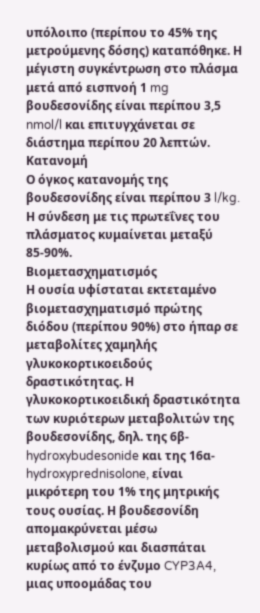υπόλοιπο (περίπου το 45% της μετρούμενης δόσης) καταπόθηκε. Η μέγιστη συγκέντρωση στο πλάσμα μετά από εισπνοή 1 mg βουδεσονίδης είναι περίπου 3,5 nmol/l και επιτυγχάνεται σε διάστημα περίπου 20 λεπτών.
Κατανομή
Ο όγκος κατανομής της βουδεσονίδης είναι περίπου 3 l/kg. Η σύνδεση με τις πρωτεΐνες του πλάσματος κυμαίνεται μεταξύ 85-90%.
Βιομετασχηματισμός
Η ουσία υφίσταται εκτεταμένο βιομετασχηματισμό πρώτης διόδου (περίπου 90%) στο ήπαρ σε μεταβολίτες χαμηλής γλυκοκορτικοειδούς δραστικότητας. Η γλυκοκορτικοειδική δραστικότητα των κυριότερων μεταβολιτών της βουδεσονίδης, δηλ. της 6β-hydroxybudesonide και της 16α-hydroxyprednisolone, είναι μικρότερη του 1% της μητρικής τους ουσίας. Η βουδεσονίδη απομακρύνεται μέσω μεταβολισμού και διασπάται κυρίως από το ένζυμο CYP3A4, μιας υποομάδας του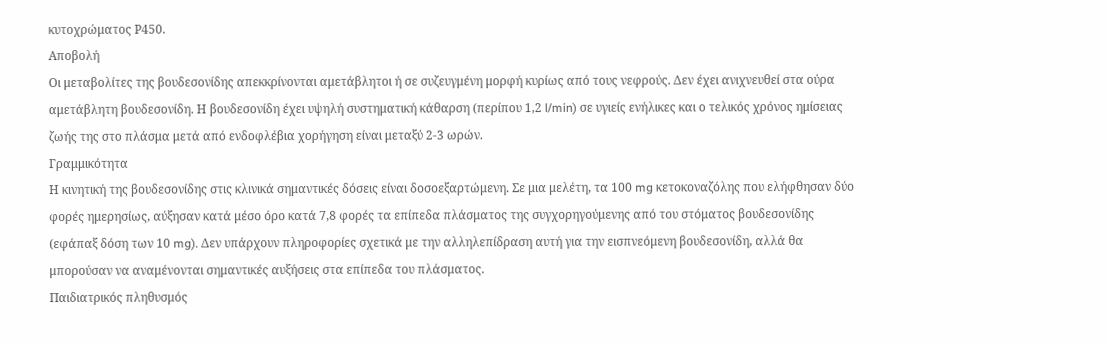κυτοχρώματος Ρ450.
Αποβολή
Οι μεταβολίτες της βουδεσονίδης απεκκρίνονται αμετάβλητοι ή σε συζευγμένη μορφή κυρίως από τους νεφρούς. Δεν έχει ανιχνευθεί στα ούρα αμετάβλητη βουδεσονίδη. Η βουδεσονίδη έχει υψηλή συστηματική κάθαρση (περίπου 1,2 l/min) σε υγιείς ενήλικες και ο τελικός χρόνος ημίσειας ζωής της στο πλάσμα μετά από ενδοφλέβια χορήγηση είναι μεταξύ 2-3 ωρών.
Γραμμικότητα
Η κινητική της βουδεσονίδης στις κλινικά σημαντικές δόσεις είναι δοσοεξαρτώμενη. Σε μια μελέτη, τα 100 mg κετοκοναζόλης που ελήφθησαν δύο φορές ημερησίως, αύξησαν κατά μέσο όρο κατά 7,8 φορές τα επίπεδα πλάσματος της συγχορηγούμενης από του στόματος βουδεσονίδης (εφάπαξ δόση των 10 mg). Δεν υπάρχουν πληροφορίες σχετικά με την αλληλεπίδραση αυτή για την εισπνεόμενη βουδεσονίδη, αλλά θα μπορούσαν να αναμένονται σημαντικές αυξήσεις στα επίπεδα του πλάσματος.
Παιδιατρικός πληθυσμός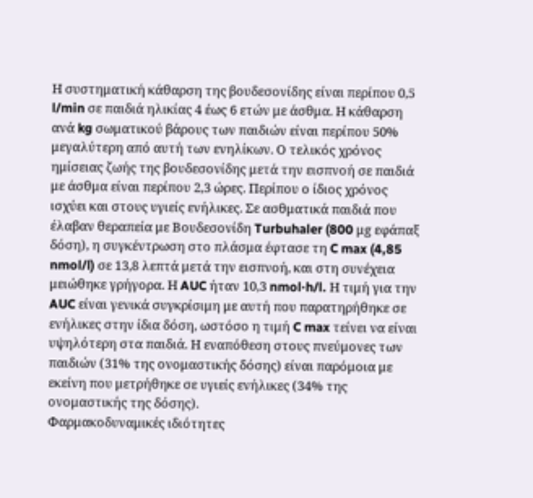Η συστηματική κάθαρση της βουδεσονίδης είναι περίπου 0,5 l/min σε παιδιά ηλικίας 4 έως 6 ετών με άσθμα. Η κάθαρση ανά kg σωματικού βάρους των παιδιών είναι περίπου 50% μεγαλύτερη από αυτή των ενηλίκων. Ο τελικός χρόνος ημίσειας ζωής της βουδεσονίδης μετά την εισπνοή σε παιδιά με άσθμα είναι περίπου 2,3 ώρες. Περίπου ο ίδιος χρόνος ισχύει και στους υγιείς ενήλικες. Σε ασθματικά παιδιά που έλαβαν θεραπεία με Βουδεσονίδη Turbuhaler (800 μg εφάπαξ δόση), η συγκέντρωση στο πλάσμα έφτασε τη C max (4,85 nmol/l) σε 13,8 λεπτά μετά την εισπνοή, και στη συνέχεια μειώθηκε γρήγορα. Η AUC ήταν 10,3 nmol·h/l. Η τιμή για την AUC είναι γενικά συγκρίσιμη με αυτή που παρατηρήθηκε σε ενήλικες στην ίδια δόση, ωστόσο η τιμή C max τείνει να είναι υψηλότερη στα παιδιά. Η εναπόθεση στους πνεύμονες των παιδιών (31% της ονομαστικής δόσης) είναι παρόμοια με εκείνη που μετρήθηκε σε υγιείς ενήλικες (34% της ονομαστικής της δόσης).
Φαρμακοδυναμικές ιδιότητες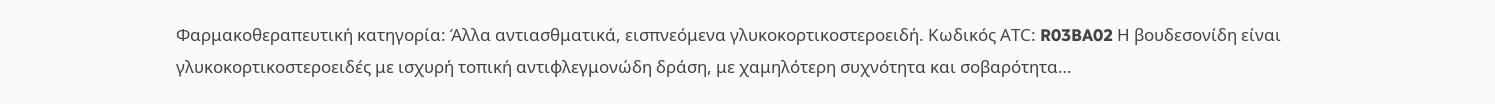Φαρμακοθεραπευτική κατηγορία: Άλλα αντιασθματικά, εισπνεόμενα γλυκοκορτικοστεροειδή. Κωδικός ΑΤC: R03BA02 Η βουδεσονίδη είναι γλυκοκορτικοστεροειδές με ισχυρή τοπική αντιφλεγμονώδη δράση, με χαμηλότερη συχνότητα και σοβαρότητα…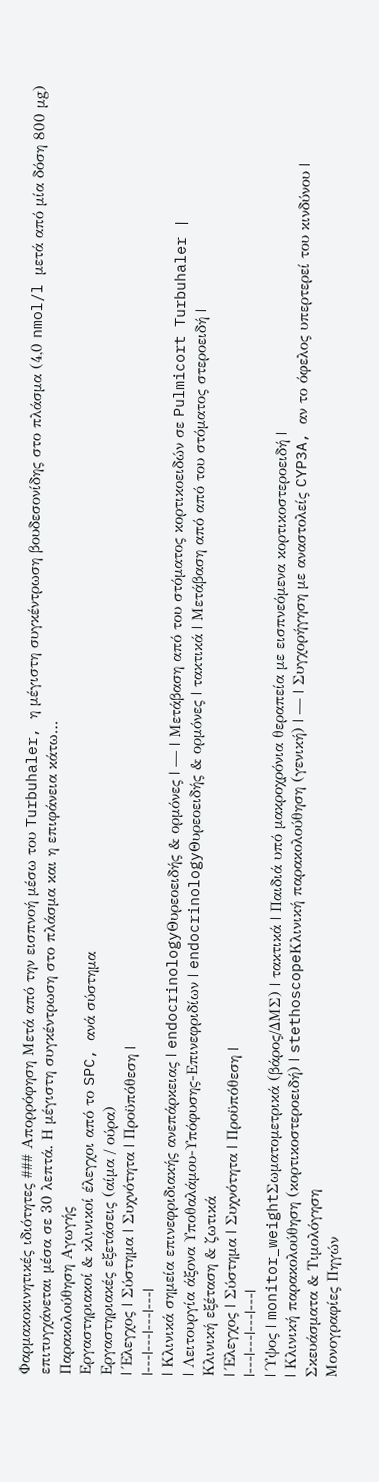Φαρμακοκινητικές ιδιότητες ### Απορρόφηση Μετά από την εισπνοή μέσω του Turbuhaler, η μέγιστη συγκέντρωση βουδεσονίδης στο πλάσμα (4,0 nmol/l μετά από μία δόση 800 μg) επιτυγχάνεται μέσα σε 30 λεπτά. Η μέγιστη συγκέντρωση στο πλάσμα και η επιφάνεια κάτω…
Παρακολούθηση Αγωγής
Εργαστηριακοί & κλινικοί έλεγχοι από το SPC, ανά σύστημα
Εργαστηριακές εξετάσεις (αίμα / ούρα)
| Έλεγχος | Σύστημα | Συχνότητα | Προϋπόθεση |
|---|---|---|---|
| Κλινικά σημεία επινεφριδιακής ανεπάρκειας | endocrinologyΘυρεοειδής & ορμόνες | — | Μετάβαση από του στόματος κορτικοειδών σε Pulmicort Turbuhaler |
| Λειτουργία άξονα Υποθαλάμου-Υπόφυσης-Επινεφριδίων | endocrinologyΘυρεοειδής & ορμόνες | τακτικά | Μετάβαση από από του στόματος στεροειδή |
Κλινική εξέταση & ζωτικά
| Έλεγχος | Σύστημα | Συχνότητα | Προϋπόθεση |
|---|---|---|---|
| Ύψος | monitor_weightΣωματομετρικά (βάρος/ΔΜΣ) | τακτικά | Παιδιά υπό μακροχρόνια θεραπεία με εισπνεόμενα κορτικοστεροειδή |
| Κλινική παρακολούθηση (κορτικοστεροειδή) | stethoscopeΚλινική παρακολούθηση (γενική) | — | Συγχορήγηση με αναστολείς CYP3A, αν το όφελος υπερτερεί του κινδύνου |
Σκευάσματα & Τιμολόγηση
Μονογραφίες Πηγών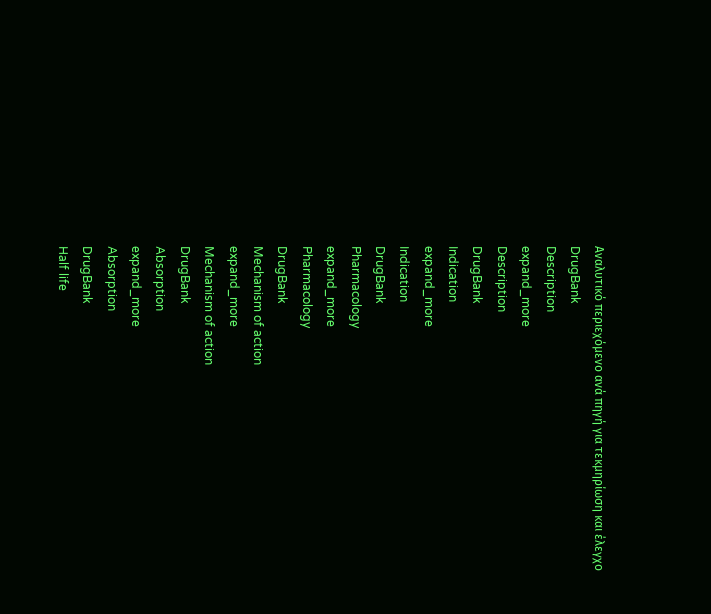Αναλυτικό περιεχόμενο ανά πηγή για τεκμηρίωση και έλεγχο
DrugBank
Description
expand_more
Description
DrugBank
Indication
expand_more
Indication
DrugBank
Pharmacology
expand_more
Pharmacology
DrugBank
Mechanism of action
expand_more
Mechanism of action
DrugBank
Absorption
expand_more
Absorption
DrugBank
Half life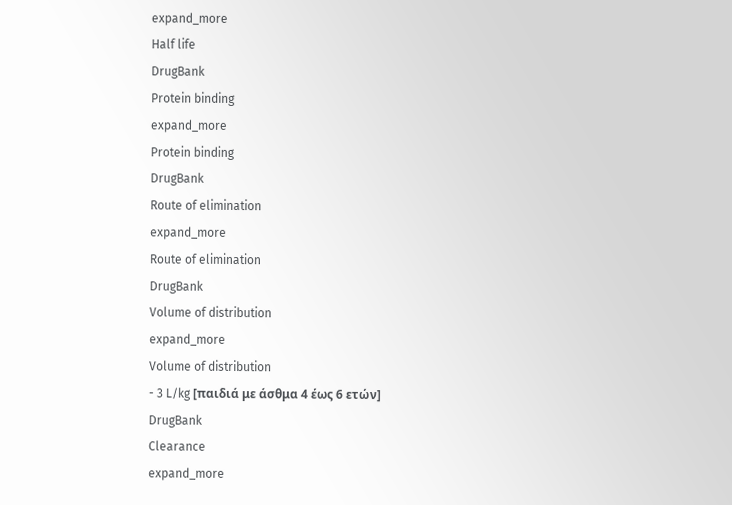expand_more
Half life
DrugBank
Protein binding
expand_more
Protein binding
DrugBank
Route of elimination
expand_more
Route of elimination
DrugBank
Volume of distribution
expand_more
Volume of distribution
- 3 L/kg [παιδιά με άσθμα 4 έως 6 ετών]
DrugBank
Clearance
expand_more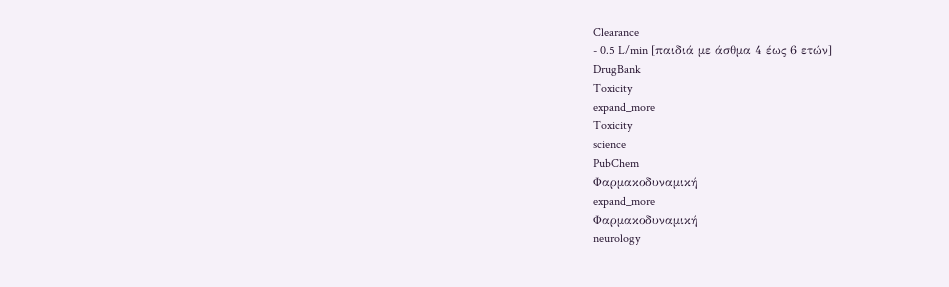Clearance
- 0.5 L/min [παιδιά με άσθμα 4 έως 6 ετών]
DrugBank
Toxicity
expand_more
Toxicity
science
PubChem
Φαρμακοδυναμική
expand_more
Φαρμακοδυναμική
neurology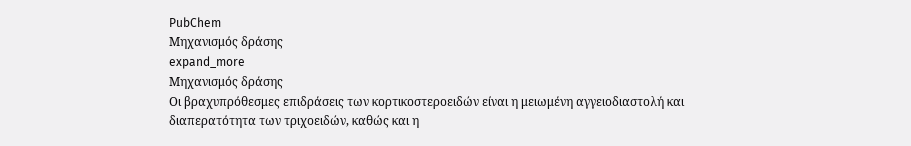PubChem
Μηχανισμός δράσης
expand_more
Μηχανισμός δράσης
Οι βραχυπρόθεσμες επιδράσεις των κορτικοστεροειδών είναι η μειωμένη αγγειοδιαστολή και διαπερατότητα των τριχοειδών, καθώς και η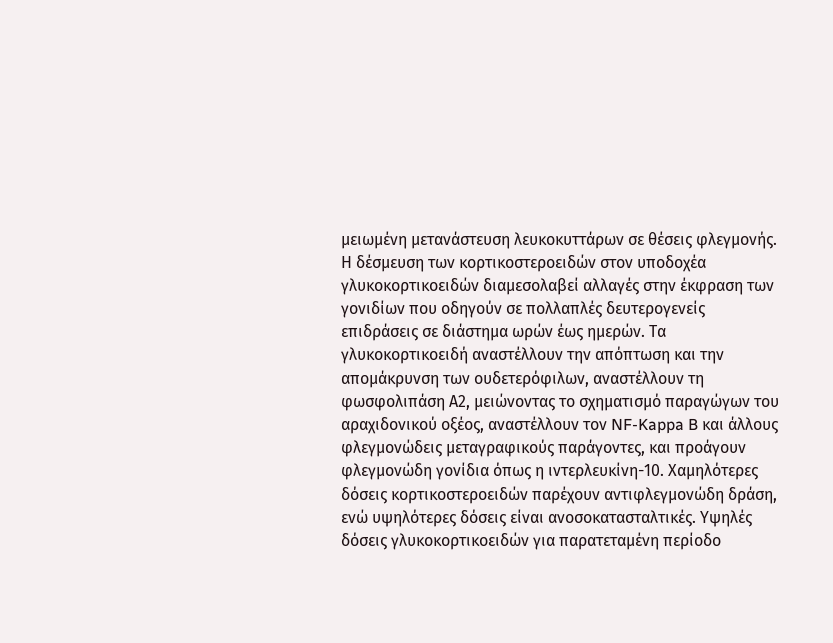μειωμένη μετανάστευση λευκοκυττάρων σε θέσεις φλεγμονής. Η δέσμευση των κορτικοστεροειδών στον υποδοχέα γλυκοκορτικοειδών διαμεσολαβεί αλλαγές στην έκφραση των γονιδίων που οδηγούν σε πολλαπλές δευτερογενείς επιδράσεις σε διάστημα ωρών έως ημερών. Τα γλυκοκορτικοειδή αναστέλλουν την απόπτωση και την απομάκρυνση των ουδετερόφιλων, αναστέλλουν τη φωσφολιπάση Α2, μειώνοντας το σχηματισμό παραγώγων του αραχιδονικού οξέος, αναστέλλουν τον NF-Kappa B και άλλους φλεγμονώδεις μεταγραφικούς παράγοντες, και προάγουν φλεγμονώδη γονίδια όπως η ιντερλευκίνη-10. Χαμηλότερες δόσεις κορτικοστεροειδών παρέχουν αντιφλεγμονώδη δράση, ενώ υψηλότερες δόσεις είναι ανοσοκατασταλτικές. Υψηλές δόσεις γλυκοκορτικοειδών για παρατεταμένη περίοδο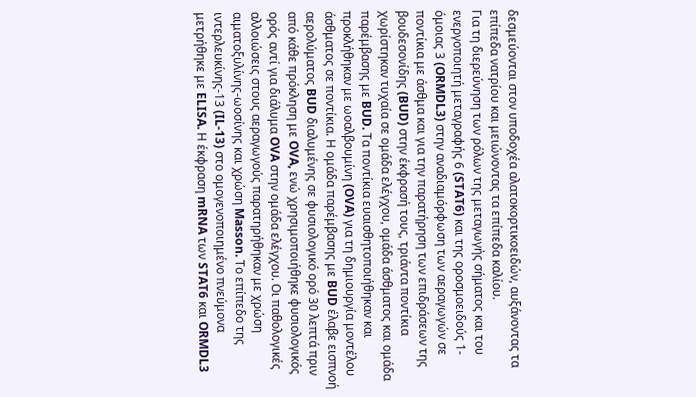δεσμεύονται στον υποδοχέα αλατοκορτικοειδών, αυξάνοντας τα επίπεδα νατρίου και μειώνοντας τα επίπεδα καλίου.
Για τη διερεύνηση των ρόλων της μεταγωγής σήματος και του ενεργοποιητή μεταγραφής 6 (STAT6) και της οροσμοειδούς 1-όμοιας 3 (ORMDL3) στην αναδιαμόρφωση των αεραγωγών σε ποντίκια με άσθμα και για την παρατήρηση των επιδράσεων της βουδεσονίδης (BUD) στην έκφρασή τους, τριάντα ποντίκια χωρίστηκαν τυχαία σε ομάδα ελέγχου, ομάδα άσθματος και ομάδα παρέμβασης με BUD. Τα ποντίκια ευαισθητοποιήθηκαν και προκλήθηκαν με ωοαλβουμίνη (OVA) για τη δημιουργία μοντέλου άσθματος σε ποντίκια. Η ομάδα παρέμβασης με BUD έλαβε εισπνοή αερολύματος BUD διαλυμένης σε φυσιολογικό ορό 30 λεπτά πριν από κάθε πρόκληση με OVA, ενώ χρησιμοποιήθηκε φυσιολογικός ορός αντί για διάλυμα OVA στην ομάδα ελέγχου. Οι παθολογικές αλλοιώσεις στους αεραγωγούς παρατηρήθηκαν με χρώση αιματοξυλίνης-ωοσίνης και χρώση Masson. Το επίπεδο της ιντερλευκίνης-13 (IL-13) στο ομογενοποιημένο πνεύμονα μετρήθηκε με ELISA. Η έκφραση mRNA των STAT6 και ORMDL3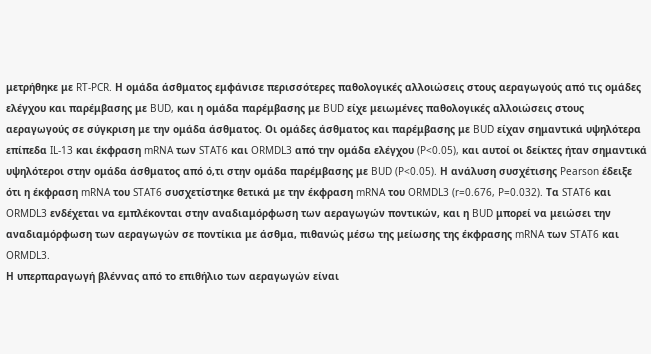μετρήθηκε με RT-PCR. Η ομάδα άσθματος εμφάνισε περισσότερες παθολογικές αλλοιώσεις στους αεραγωγούς από τις ομάδες ελέγχου και παρέμβασης με BUD, και η ομάδα παρέμβασης με BUD είχε μειωμένες παθολογικές αλλοιώσεις στους αεραγωγούς σε σύγκριση με την ομάδα άσθματος. Οι ομάδες άσθματος και παρέμβασης με BUD είχαν σημαντικά υψηλότερα επίπεδα IL-13 και έκφραση mRNA των STAT6 και ORMDL3 από την ομάδα ελέγχου (P<0.05), και αυτοί οι δείκτες ήταν σημαντικά υψηλότεροι στην ομάδα άσθματος από ό,τι στην ομάδα παρέμβασης με BUD (P<0.05). Η ανάλυση συσχέτισης Pearson έδειξε ότι η έκφραση mRNA του STAT6 συσχετίστηκε θετικά με την έκφραση mRNA του ORMDL3 (r=0.676, P=0.032). Τα STAT6 και ORMDL3 ενδέχεται να εμπλέκονται στην αναδιαμόρφωση των αεραγωγών ποντικών, και η BUD μπορεί να μειώσει την αναδιαμόρφωση των αεραγωγών σε ποντίκια με άσθμα, πιθανώς μέσω της μείωσης της έκφρασης mRNA των STAT6 και ORMDL3.
Η υπερπαραγωγή βλέννας από το επιθήλιο των αεραγωγών είναι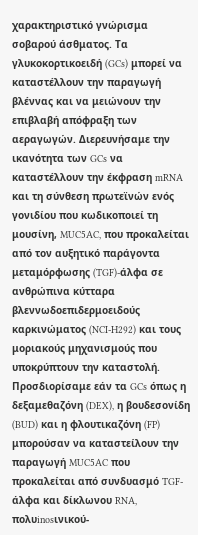χαρακτηριστικό γνώρισμα σοβαρού άσθματος. Τα γλυκοκορτικοειδή (GCs) μπορεί να καταστέλλουν την παραγωγή βλέννας και να μειώνουν την επιβλαβή απόφραξη των αεραγωγών. Διερευνήσαμε την ικανότητα των GCs να καταστέλλουν την έκφραση mRNA και τη σύνθεση πρωτεϊνών ενός γονιδίου που κωδικοποιεί τη μουσίνη, MUC5AC, που προκαλείται από τον αυξητικό παράγοντα μεταμόρφωσης (TGF)-άλφα σε ανθρώπινα κύτταρα βλεννωδοεπιδερμοειδούς καρκινώματος (NCI-H292) και τους μοριακούς μηχανισμούς που υποκρύπτουν την καταστολή. Προσδιορίσαμε εάν τα GCs όπως η δεξαμεθαζόνη (DEX), η βουδεσονίδη (BUD) και η φλουτικαζόνη (FP) μπορούσαν να καταστείλουν την παραγωγή MUC5AC που προκαλείται από συνδυασμό TGF-άλφα και δίκλωνου RNA, πολυinosινικού-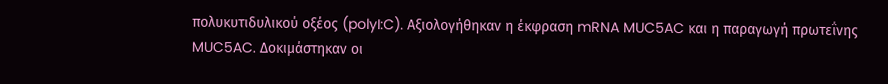πολυκυτιδυλικού οξέος (polyI:C). Αξιολογήθηκαν η έκφραση mRNA MUC5AC και η παραγωγή πρωτεΐνης MUC5AC. Δοκιμάστηκαν οι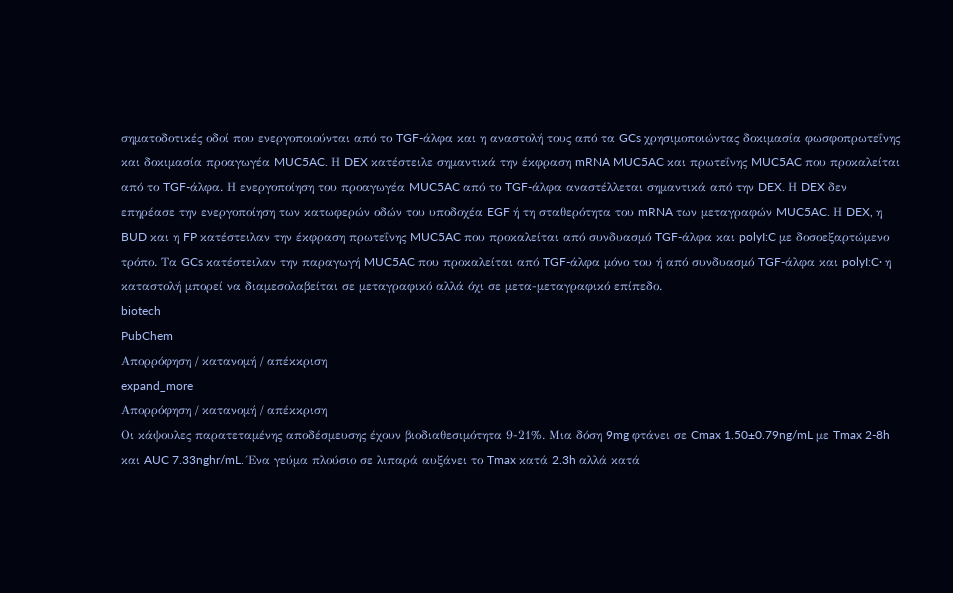σηματοδοτικές οδοί που ενεργοποιούνται από το TGF-άλφα και η αναστολή τους από τα GCs χρησιμοποιώντας δοκιμασία φωσφοπρωτεΐνης και δοκιμασία προαγωγέα MUC5AC. Η DEX κατέστειλε σημαντικά την έκφραση mRNA MUC5AC και πρωτεΐνης MUC5AC που προκαλείται από το TGF-άλφα. Η ενεργοποίηση του προαγωγέα MUC5AC από το TGF-άλφα αναστέλλεται σημαντικά από την DEX. Η DEX δεν επηρέασε την ενεργοποίηση των κατωφερών οδών του υποδοχέα EGF ή τη σταθερότητα του mRNA των μεταγραφών MUC5AC. Η DEX, η BUD και η FP κατέστειλαν την έκφραση πρωτεΐνης MUC5AC που προκαλείται από συνδυασμό TGF-άλφα και polyI:C με δοσοεξαρτώμενο τρόπο. Τα GCs κατέστειλαν την παραγωγή MUC5AC που προκαλείται από TGF-άλφα μόνο του ή από συνδυασμό TGF-άλφα και polyI:C· η καταστολή μπορεί να διαμεσολαβείται σε μεταγραφικό αλλά όχι σε μετα-μεταγραφικό επίπεδο.
biotech
PubChem
Απορρόφηση / κατανομή / απέκκριση
expand_more
Απορρόφηση / κατανομή / απέκκριση
Οι κάψουλες παρατεταμένης αποδέσμευσης έχουν βιοδιαθεσιμότητα 9-21%. Μια δόση 9mg φτάνει σε Cmax 1.50±0.79ng/mL με Tmax 2-8h και AUC 7.33nghr/mL. Ένα γεύμα πλούσιο σε λιπαρά αυξάνει το Tmax κατά 2.3h αλλά κατά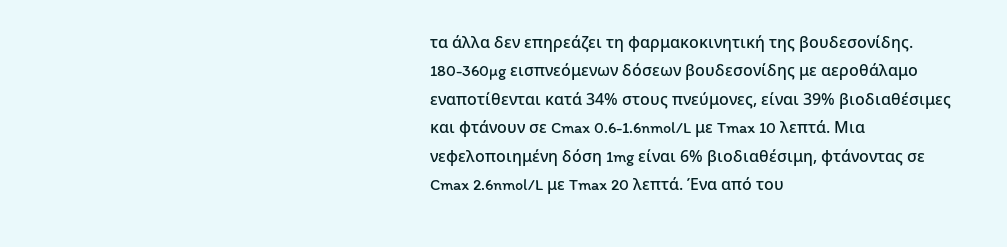τα άλλα δεν επηρεάζει τη φαρμακοκινητική της βουδεσονίδης. 180-360µg εισπνεόμενων δόσεων βουδεσονίδης με αεροθάλαμο εναποτίθενται κατά 34% στους πνεύμονες, είναι 39% βιοδιαθέσιμες και φτάνουν σε Cmax 0.6-1.6nmol/L με Tmax 10 λεπτά. Μια νεφελοποιημένη δόση 1mg είναι 6% βιοδιαθέσιμη, φτάνοντας σε Cmax 2.6nmol/L με Tmax 20 λεπτά. Ένα από του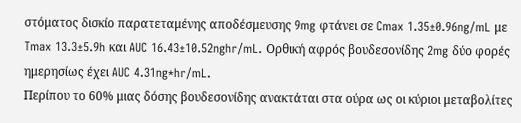στόματος δισκίο παρατεταμένης αποδέσμευσης 9mg φτάνει σε Cmax 1.35±0.96ng/mL με Tmax 13.3±5.9h και AUC 16.43±10.52nghr/mL. Ορθική αφρός βουδεσονίδης 2mg δύο φορές ημερησίως έχει AUC 4.31ng*hr/mL.
Περίπου το 60% μιας δόσης βουδεσονίδης ανακτάται στα ούρα ως οι κύριοι μεταβολίτες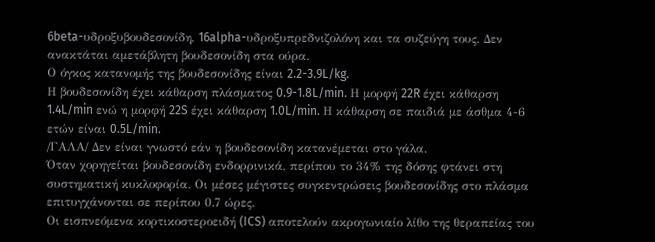6beta-υδροξυβουδεσονίδη, 16alpha-υδροξυπρεδνιζολόνη και τα συζεύγη τους. Δεν ανακτάται αμετάβλητη βουδεσονίδη στα ούρα.
Ο όγκος κατανομής της βουδεσονίδης είναι 2.2-3.9L/kg.
Η βουδεσονίδη έχει κάθαρση πλάσματος 0.9-1.8L/min. Η μορφή 22R έχει κάθαρση 1.4L/min ενώ η μορφή 22S έχει κάθαρση 1.0L/min. Η κάθαρση σε παιδιά με άσθμα 4-6 ετών είναι 0.5L/min.
/ΓΑΛΑ/ Δεν είναι γνωστό εάν η βουδεσονίδη κατανέμεται στο γάλα.
Όταν χορηγείται βουδεσονίδη ενδορρινικά, περίπου το 34% της δόσης φτάνει στη συστηματική κυκλοφορία. Οι μέσες μέγιστες συγκεντρώσεις βουδεσονίδης στο πλάσμα επιτυγχάνονται σε περίπου 0.7 ώρες.
Οι εισπνεόμενα κορτικοστεροειδή (ICS) αποτελούν ακρογωνιαίο λίθο της θεραπείας του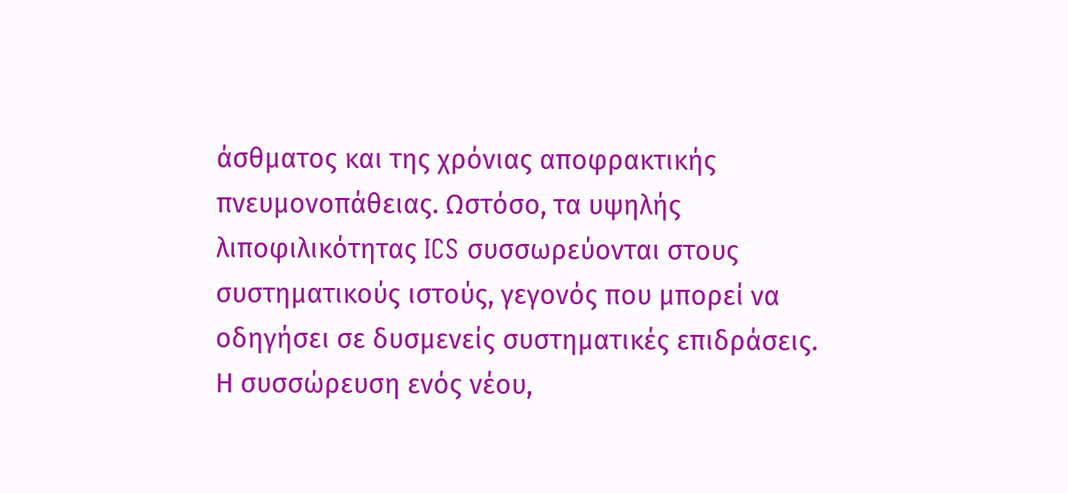άσθματος και της χρόνιας αποφρακτικής πνευμονοπάθειας. Ωστόσο, τα υψηλής λιποφιλικότητας ICS συσσωρεύονται στους συστηματικούς ιστούς, γεγονός που μπορεί να οδηγήσει σε δυσμενείς συστηματικές επιδράσεις. Η συσσώρευση ενός νέου,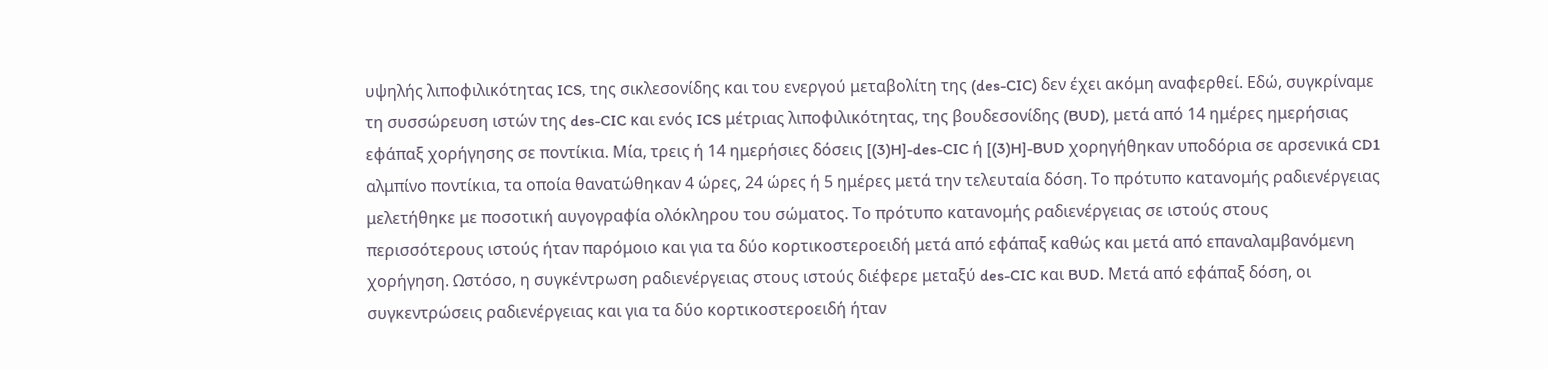υψηλής λιποφιλικότητας ICS, της σικλεσονίδης και του ενεργού μεταβολίτη της (des-CIC) δεν έχει ακόμη αναφερθεί. Εδώ, συγκρίναμε τη συσσώρευση ιστών της des-CIC και ενός ICS μέτριας λιποφιλικότητας, της βουδεσονίδης (BUD), μετά από 14 ημέρες ημερήσιας εφάπαξ χορήγησης σε ποντίκια. Μία, τρεις ή 14 ημερήσιες δόσεις [(3)H]-des-CIC ή [(3)H]-BUD χορηγήθηκαν υποδόρια σε αρσενικά CD1 αλμπίνο ποντίκια, τα οποία θανατώθηκαν 4 ώρες, 24 ώρες ή 5 ημέρες μετά την τελευταία δόση. Το πρότυπο κατανομής ραδιενέργειας μελετήθηκε με ποσοτική αυγογραφία ολόκληρου του σώματος. Το πρότυπο κατανομής ραδιενέργειας σε ιστούς στους περισσότερους ιστούς ήταν παρόμοιο και για τα δύο κορτικοστεροειδή μετά από εφάπαξ καθώς και μετά από επαναλαμβανόμενη χορήγηση. Ωστόσο, η συγκέντρωση ραδιενέργειας στους ιστούς διέφερε μεταξύ des-CIC και BUD. Μετά από εφάπαξ δόση, οι συγκεντρώσεις ραδιενέργειας και για τα δύο κορτικοστεροειδή ήταν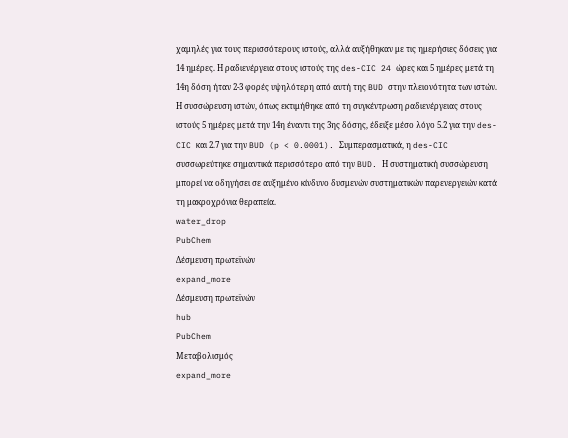χαμηλές για τους περισσότερους ιστούς, αλλά αυξήθηκαν με τις ημερήσιες δόσεις για 14 ημέρες. Η ραδιενέργεια στους ιστούς της des-CIC 24 ώρες και 5 ημέρες μετά τη 14η δόση ήταν 2-3 φορές υψηλότερη από αυτή της BUD στην πλειονότητα των ιστών. Η συσσώρευση ιστών, όπως εκτιμήθηκε από τη συγκέντρωση ραδιενέργειας στους ιστούς 5 ημέρες μετά την 14η έναντι της 3ης δόσης, έδειξε μέσο λόγο 5.2 για την des-CIC και 2.7 για την BUD (p < 0.0001). Συμπερασματικά, η des-CIC συσσωρεύτηκε σημαντικά περισσότερο από την BUD. Η συστηματική συσσώρευση μπορεί να οδηγήσει σε αυξημένο κίνδυνο δυσμενών συστηματικών παρενεργειών κατά τη μακροχρόνια θεραπεία.
water_drop
PubChem
Δέσμευση πρωτεϊνών
expand_more
Δέσμευση πρωτεϊνών
hub
PubChem
Μεταβολισμός
expand_more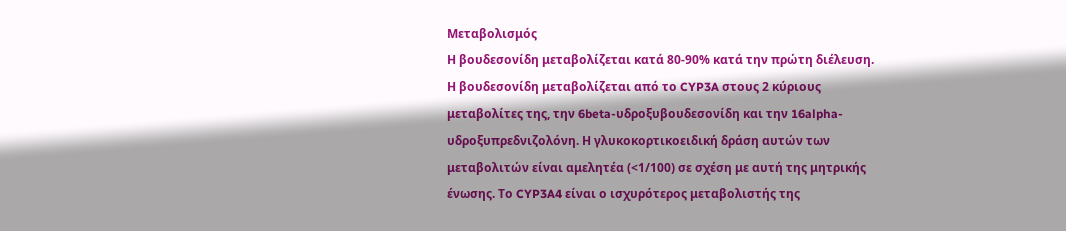Μεταβολισμός
Η βουδεσονίδη μεταβολίζεται κατά 80-90% κατά την πρώτη διέλευση. Η βουδεσονίδη μεταβολίζεται από το CYP3A στους 2 κύριους μεταβολίτες της, την 6beta-υδροξυβουδεσονίδη και την 16alpha-υδροξυπρεδνιζολόνη. Η γλυκοκορτικοειδική δράση αυτών των μεταβολιτών είναι αμελητέα (<1/100) σε σχέση με αυτή της μητρικής ένωσης. Το CYP3A4 είναι ο ισχυρότερος μεταβολιστής της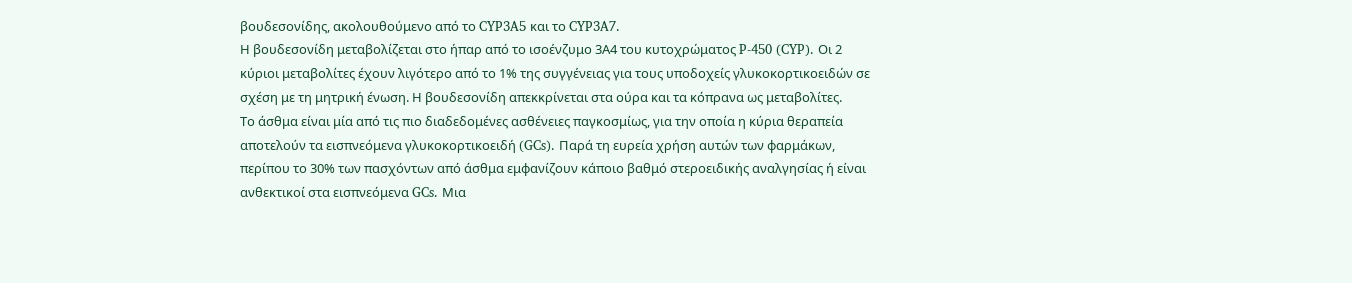βουδεσονίδης, ακολουθούμενο από το CYP3A5 και το CYP3A7.
Η βουδεσονίδη μεταβολίζεται στο ήπαρ από το ισοένζυμο 3Α4 του κυτοχρώματος P-450 (CYP). Οι 2 κύριοι μεταβολίτες έχουν λιγότερο από το 1% της συγγένειας για τους υποδοχείς γλυκοκορτικοειδών σε σχέση με τη μητρική ένωση. Η βουδεσονίδη απεκκρίνεται στα ούρα και τα κόπρανα ως μεταβολίτες.
Το άσθμα είναι μία από τις πιο διαδεδομένες ασθένειες παγκοσμίως, για την οποία η κύρια θεραπεία αποτελούν τα εισπνεόμενα γλυκοκορτικοειδή (GCs). Παρά τη ευρεία χρήση αυτών των φαρμάκων, περίπου το 30% των πασχόντων από άσθμα εμφανίζουν κάποιο βαθμό στεροειδικής αναλγησίας ή είναι ανθεκτικοί στα εισπνεόμενα GCs. Μια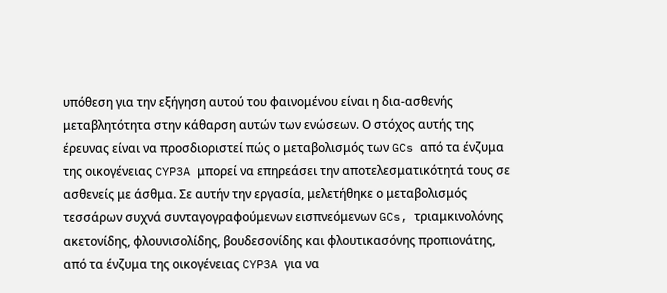υπόθεση για την εξήγηση αυτού του φαινομένου είναι η δια-ασθενής μεταβλητότητα στην κάθαρση αυτών των ενώσεων. Ο στόχος αυτής της έρευνας είναι να προσδιοριστεί πώς ο μεταβολισμός των GCs από τα ένζυμα της οικογένειας CYP3A μπορεί να επηρεάσει την αποτελεσματικότητά τους σε ασθενείς με άσθμα. Σε αυτήν την εργασία, μελετήθηκε ο μεταβολισμός τεσσάρων συχνά συνταγογραφούμενων εισπνεόμενων GCs, τριαμκινολόνης ακετονίδης, φλουνισολίδης, βουδεσονίδης και φλουτικασόνης προπιονάτης, από τα ένζυμα της οικογένειας CYP3A για να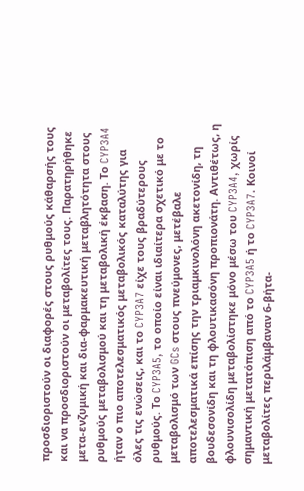προσδιοριστούν οι διαφορές στους ρυθμούς κάθαρσής τους και να προσδιοριστούν οι μεταβολίτες τους. Παρατηρήθηκε μετα-ενζυμική και δια-φαρμακευτική μεταβλητότητα στους ρυθμούς μεταβολισμού και τη μεταβολική έκβαση. Το CYP3A4 ήταν ο πιο αποτελεσματικός μεταβολικός καταλύτης για όλες τις ενώσεις, και το CYP3A7 είχε τους βραδύτερους ρυθμούς. Το CYP3A5, το οποίο είναι ιδιαίτερα σχετικό με το μεταβολισμό των GCs στους πνεύμονες, μετέβαλε αποτελεσματικά επίσης την τριαμκινολόνη ακετονίδη, τη βουδεσονίδη και τη φλουτικασόνη προπιονάτη. Αντιθέτως, η φλουνισολίδη μεταβολίστηκε μόνο μέσω του CYP3A4, χωρίς σημαντική μετατόπιση από το CYP3A5 ή το CYP3A7. Κοινοί μεταβολίτες περιλάμβαναν 6-βήτα-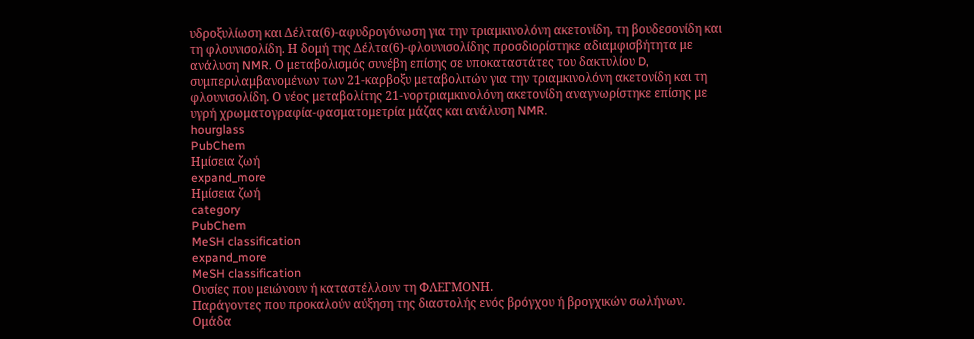υδροξυλίωση και Δέλτα(6)-αφυδρογόνωση για την τριαμκινολόνη ακετονίδη, τη βουδεσονίδη και τη φλουνισολίδη. Η δομή της Δέλτα(6)-φλουνισολίδης προσδιορίστηκε αδιαμφισβήτητα με ανάλυση NMR. Ο μεταβολισμός συνέβη επίσης σε υποκαταστάτες του δακτυλίου D, συμπεριλαμβανομένων των 21-καρβοξυ μεταβολιτών για την τριαμκινολόνη ακετονίδη και τη φλουνισολίδη. Ο νέος μεταβολίτης 21-νορτριαμκινολόνη ακετονίδη αναγνωρίστηκε επίσης με υγρή χρωματογραφία-φασματομετρία μάζας και ανάλυση NMR.
hourglass
PubChem
Ημίσεια ζωή
expand_more
Ημίσεια ζωή
category
PubChem
MeSH classification
expand_more
MeSH classification
Ουσίες που μειώνουν ή καταστέλλουν τη ΦΛΕΓΜΟΝΗ.
Παράγοντες που προκαλούν αύξηση της διαστολής ενός βρόγχου ή βρογχικών σωλήνων.
Ομάδα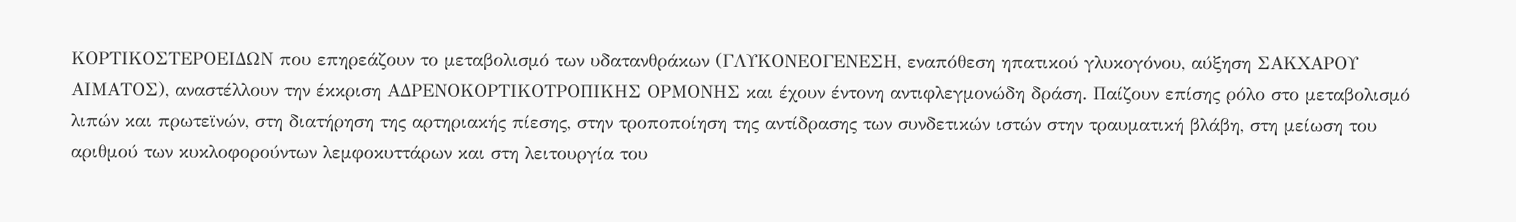ΚΟΡΤΙΚΟΣΤΕΡΟΕΙΔΩΝ που επηρεάζουν το μεταβολισμό των υδατανθράκων (ΓΛΥΚΟΝΕΟΓΕΝΕΣΗ, εναπόθεση ηπατικού γλυκογόνου, αύξηση ΣΑΚΧΑΡΟΥ ΑΙΜΑΤΟΣ), αναστέλλουν την έκκριση ΑΔΡΕΝΟΚΟΡΤΙΚΟΤΡΟΠΙΚΗΣ ΟΡΜΟΝΗΣ και έχουν έντονη αντιφλεγμονώδη δράση. Παίζουν επίσης ρόλο στο μεταβολισμό λιπών και πρωτεϊνών, στη διατήρηση της αρτηριακής πίεσης, στην τροποποίηση της αντίδρασης των συνδετικών ιστών στην τραυματική βλάβη, στη μείωση του αριθμού των κυκλοφορούντων λεμφοκυττάρων και στη λειτουργία του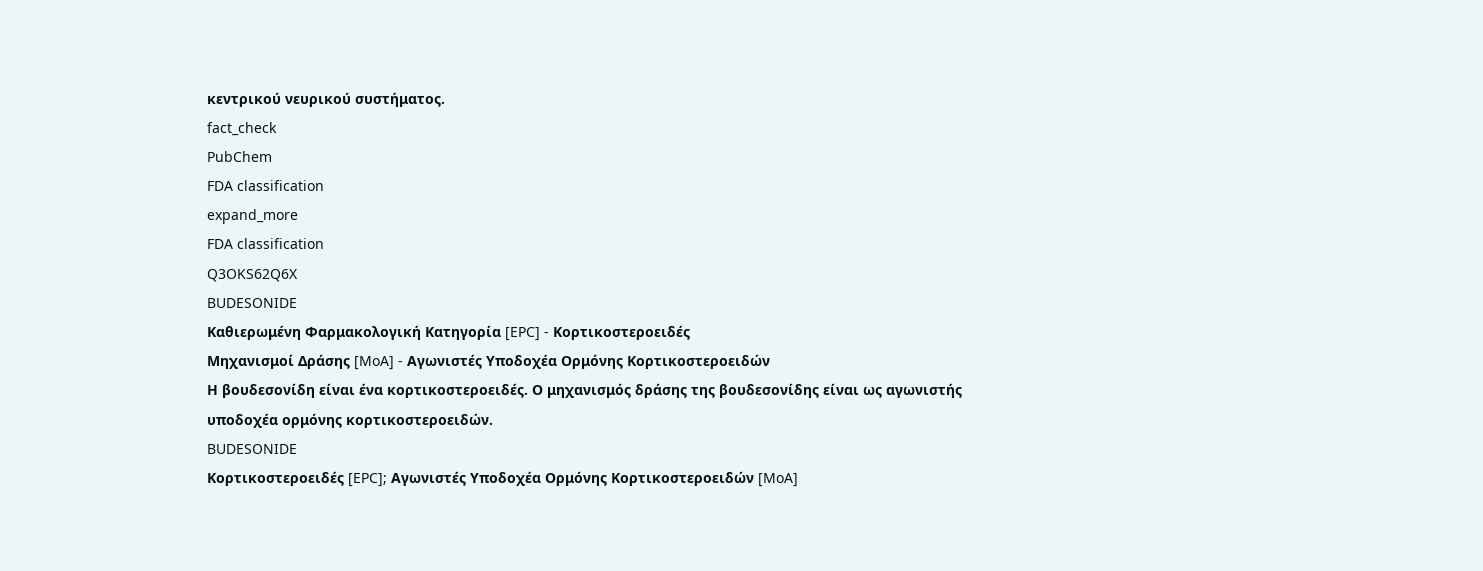κεντρικού νευρικού συστήματος.
fact_check
PubChem
FDA classification
expand_more
FDA classification
Q3OKS62Q6X
BUDESONIDE
Καθιερωμένη Φαρμακολογική Κατηγορία [EPC] - Κορτικοστεροειδές
Μηχανισμοί Δράσης [MoA] - Αγωνιστές Υποδοχέα Ορμόνης Κορτικοστεροειδών
Η βουδεσονίδη είναι ένα κορτικοστεροειδές. Ο μηχανισμός δράσης της βουδεσονίδης είναι ως αγωνιστής υποδοχέα ορμόνης κορτικοστεροειδών.
BUDESONIDE
Κορτικοστεροειδές [EPC]; Αγωνιστές Υποδοχέα Ορμόνης Κορτικοστεροειδών [MoA]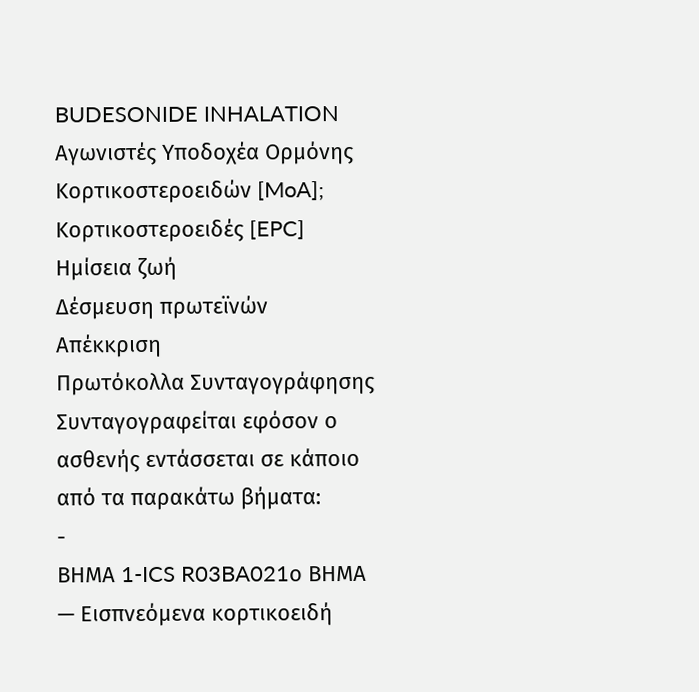BUDESONIDE INHALATION
Αγωνιστές Υποδοχέα Ορμόνης Κορτικοστεροειδών [MoA]; Κορτικοστεροειδές [EPC]
Ημίσεια ζωή
Δέσμευση πρωτεϊνών
Απέκκριση
Πρωτόκολλα Συνταγογράφησης
Συνταγογραφείται εφόσον ο ασθενής εντάσσεται σε κάποιο από τα παρακάτω βήματα:
-
ΒΗΜΑ 1-ICS R03BA021ο ΒΗΜΑ — Εισπνεόμενα κορτικοειδή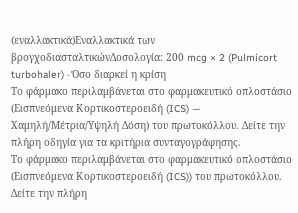(εναλλακτικά)Εναλλακτικά των βρογχοδιασταλτικώνΔοσολογία: 200 mcg × 2 (Pulmicort turbohaler) · Όσο διαρκεί η κρίση
Το φάρμακο περιλαμβάνεται στο φαρμακευτικό οπλοστάσιο (Εισπνεόμενα Κορτικοστεροειδή (ICS) — Χαμηλή/Μέτρια/Υψηλή Δόση) του πρωτοκόλλου. Δείτε την πλήρη οδηγία για τα κριτήρια συνταγογράφησης.
Το φάρμακο περιλαμβάνεται στο φαρμακευτικό οπλοστάσιο (Εισπνεόμενα Κορτικοστεροειδή (ICS)) του πρωτοκόλλου. Δείτε την πλήρη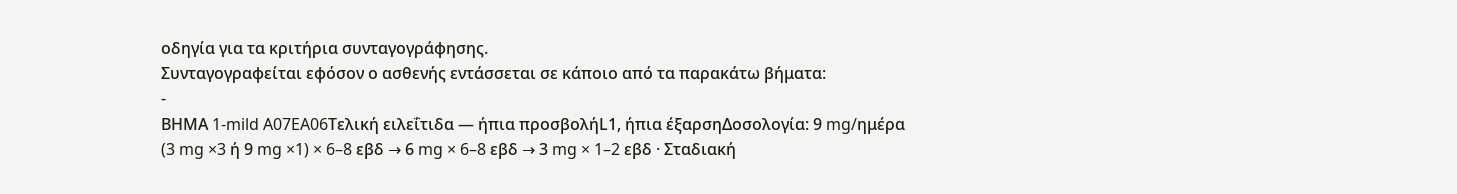οδηγία για τα κριτήρια συνταγογράφησης.
Συνταγογραφείται εφόσον ο ασθενής εντάσσεται σε κάποιο από τα παρακάτω βήματα:
-
ΒΗΜΑ 1-mild A07EA06Τελική ειλεΐτιδα — ήπια προσβολήL1, ήπια έξαρσηΔοσολογία: 9 mg/ημέρα (3 mg ×3 ή 9 mg ×1) × 6–8 εβδ → 6 mg × 6–8 εβδ → 3 mg × 1–2 εβδ · Σταδιακή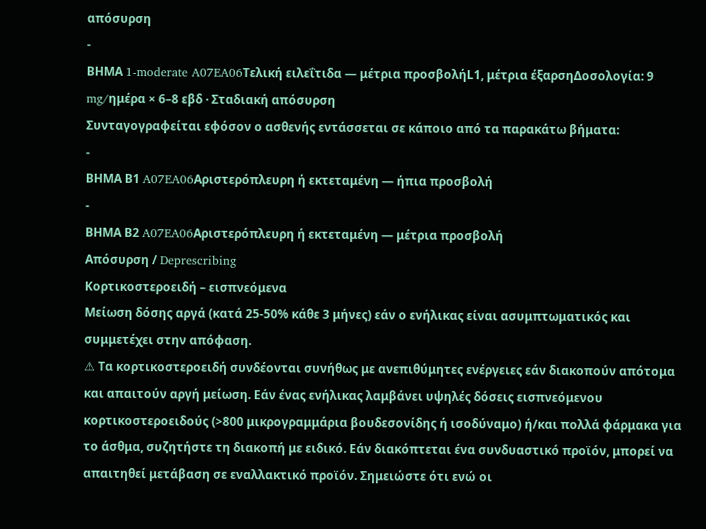απόσυρση
-
ΒΗΜΑ 1-moderate A07EA06Τελική ειλεΐτιδα — μέτρια προσβολήL1, μέτρια έξαρσηΔοσολογία: 9 mg/ημέρα × 6–8 εβδ · Σταδιακή απόσυρση
Συνταγογραφείται εφόσον ο ασθενής εντάσσεται σε κάποιο από τα παρακάτω βήματα:
-
ΒΗΜΑ Β1 A07EA06Αριστερόπλευρη ή εκτεταμένη — ήπια προσβολή
-
ΒΗΜΑ Β2 A07EA06Αριστερόπλευρη ή εκτεταμένη — μέτρια προσβολή
Απόσυρση / Deprescribing
Κορτικοστεροειδή – εισπνεόμενα
Μείωση δόσης αργά (κατά 25-50% κάθε 3 μήνες) εάν ο ενήλικας είναι ασυμπτωματικός και συμμετέχει στην απόφαση.
⚠ Τα κορτικοστεροειδή συνδέονται συνήθως με ανεπιθύμητες ενέργειες εάν διακοπούν απότομα και απαιτούν αργή μείωση. Εάν ένας ενήλικας λαμβάνει υψηλές δόσεις εισπνεόμενου κορτικοστεροειδούς (>800 μικρογραμμάρια βουδεσονίδης ή ισοδύναμο) ή/και πολλά φάρμακα για το άσθμα, συζητήστε τη διακοπή με ειδικό. Εάν διακόπτεται ένα συνδυαστικό προϊόν, μπορεί να απαιτηθεί μετάβαση σε εναλλακτικό προϊόν. Σημειώστε ότι ενώ οι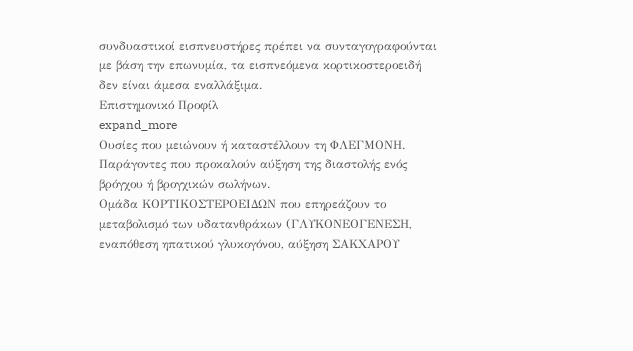συνδυαστικοί εισπνευστήρες πρέπει να συνταγογραφούνται με βάση την επωνυμία, τα εισπνεόμενα κορτικοστεροειδή δεν είναι άμεσα εναλλάξιμα.
Επιστημονικό Προφίλ
expand_more
Ουσίες που μειώνουν ή καταστέλλουν τη ΦΛΕΓΜΟΝΗ.
Παράγοντες που προκαλούν αύξηση της διαστολής ενός βρόγχου ή βρογχικών σωλήνων.
Ομάδα ΚΟΡΤΙΚΟΣΤΕΡΟΕΙΔΩΝ που επηρεάζουν το μεταβολισμό των υδατανθράκων (ΓΛΥΚΟΝΕΟΓΕΝΕΣΗ, εναπόθεση ηπατικού γλυκογόνου, αύξηση ΣΑΚΧΑΡΟΥ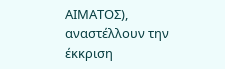ΑΙΜΑΤΟΣ), αναστέλλουν την έκκριση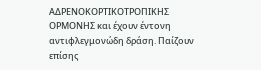ΑΔΡΕΝΟΚΟΡΤΙΚΟΤΡΟΠΙΚΗΣ ΟΡΜΟΝΗΣ και έχουν έντονη αντιφλεγμονώδη δράση. Παίζουν επίσης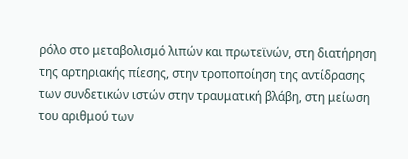ρόλο στο μεταβολισμό λιπών και πρωτεϊνών, στη διατήρηση της αρτηριακής πίεσης, στην τροποποίηση της αντίδρασης των συνδετικών ιστών στην τραυματική βλάβη, στη μείωση του αριθμού των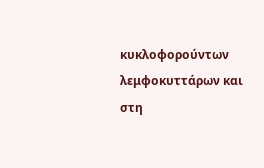κυκλοφορούντων λεμφοκυττάρων και στη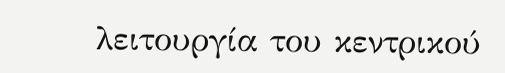λειτουργία του κεντρικού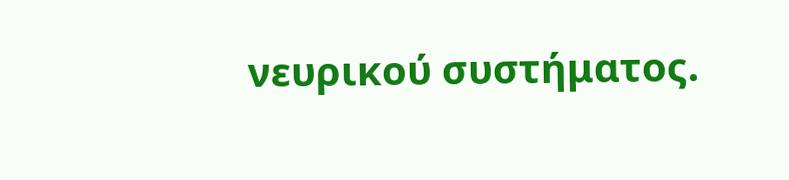νευρικού συστήματος.